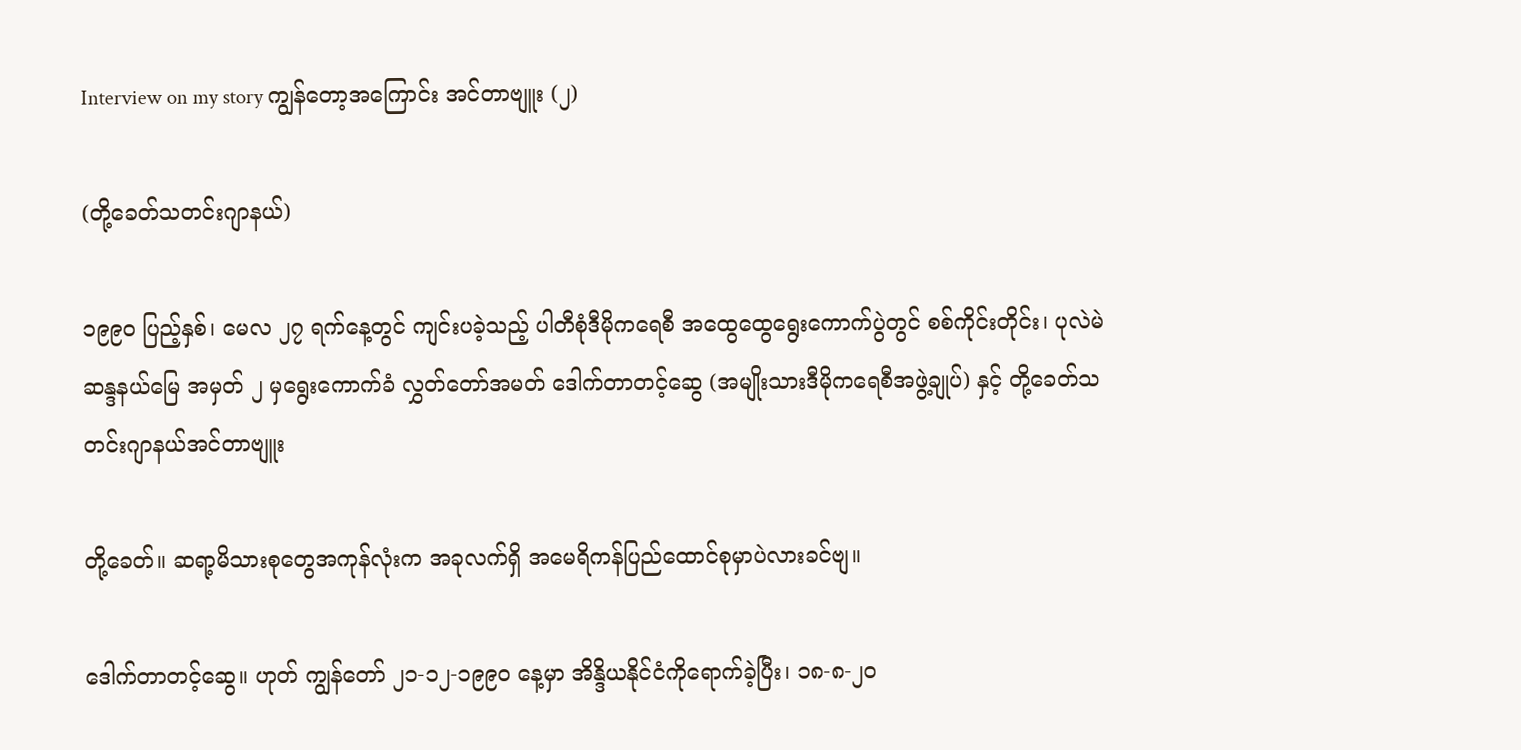Interview on my story ကျွန်တော့အကြောင်း အင်တာဗျူး (၂)

(တို့ခေတ်သတင်းဂျာနယ်)

၁၉၉ဝ ပြည့်နှစ်၊ မေလ ၂၇ ရက်နေ့တွင် ကျင်းပခဲ့သည့် ပါတီစုံဒီမိုကရေစီ အထွေထွေရွေးကောက်ပွဲတွင် စစ်ကိုင်းတိုင်း၊ ပုလဲမဲဆန္ဒနယ်မြေ အမှတ် ၂ မှရွေးကောက်ခံ လွှတ်တော်အမတ် ဒေါက်တာတင့်ဆွေ (အမျိုးသားဒီမိုကရေစီအဖွဲ့ချုပ်) နှင့် တို့ခေတ်သတင်းဂျာနယ်အင်တာဗျူး

တို့ခေတ်။ ဆရာ့မိသားစုတွေအကုန်လုံးက အခုလက်ရှိ အမေရိကန်ပြည်ထောင်စုမှာပဲလားခင်ဗျ။

ဒေါက်တာတင့်ဆွေ။ ဟုတ် ကျွန်တော် ၂၁-၁၂-၁၉၉ဝ နေ့မှာ အိန္ဒိယနိုင်ငံကိုရောက်ခဲ့ပြီး၊ ၁၈-၈-၂ဝ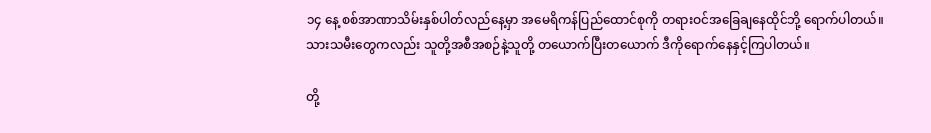၁၄ နေ့ စစ်အာဏာသိမ်းနှစ်ပါတ်လည်နေ့မှာ အမေရိကန်ပြည်ထောင်စုကို တရားဝင်အခြေချနေထိုင်ဘို့ ရောက်ပါတယ်။ သားသမီးတွေကလည်း သူတို့အစီအစဉ်နဲ့သူတို့ တယောက်ပြီးတယောက် ဒီကိုရောက်နေနှင့်ကြပါတယ်။

တို့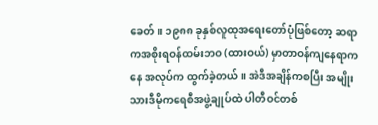ခေတ်။ ၁၉၈၈ ခုနှစ်လူထုအရေးတော်ပုံဖြစ်တော့ ဆရာကအစိုးရဝန်ထမ်းဘဝ (ထားဝယ်) မှာတာဝန်ကျနေရာကနေ အလုပ်က ထွက်ခဲ့တယ်။ အဲဒီအချိန်ကစပြီး အမျိုးသားဒီမိုကရေစီအဖွဲ့ချုပ်ထဲ ပါတီဝင်တစ်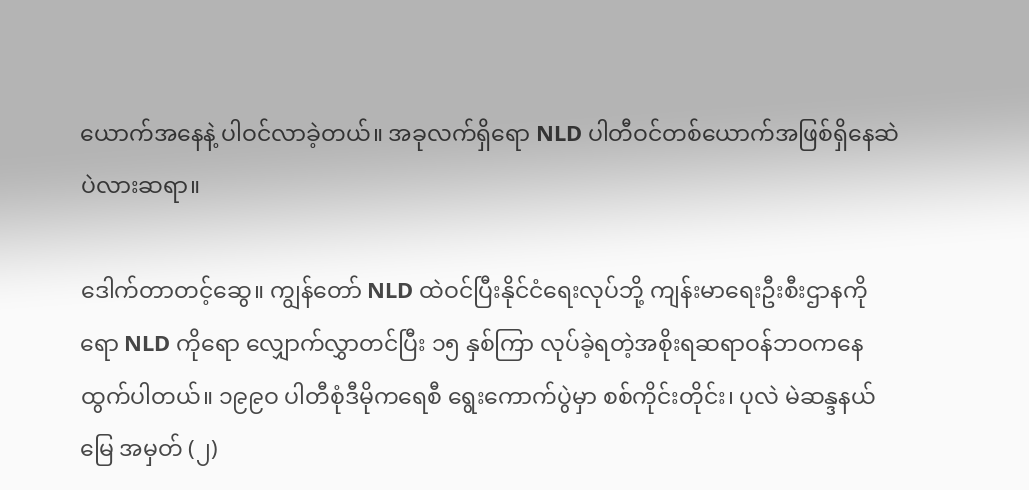ယောက်အနေနဲ့ ပါဝင်လာခဲ့တယ်။ အခုလက်ရှိရော NLD ပါတီဝင်တစ်ယောက်အဖြစ်ရှိနေဆဲပဲလားဆရာ။

ဒေါက်တာတင့်ဆွေ။ ကျွန်တော် NLD ထဲဝင်ပြီးနိုင်ငံရေးလုပ်ဘို့ ကျန်းမာရေးဦးစီးဌာနကိုရော NLD ကိုရော လျှောက်လွှာတင်ပြီး ၁၅ နှစ်ကြာ လုပ်ခဲ့ရတဲ့အစိုးရဆရာဝန်ဘဝကနေ ထွက်ပါတယ်။ ၁၉၉ဝ ပါတီစုံဒီမိုကရေစီ ရွေးကောက်ပွဲမှာ စစ်ကိုင်းတိုင်း၊ ပုလဲ မဲဆန္ဒနယ်မြေ အမှတ် (၂)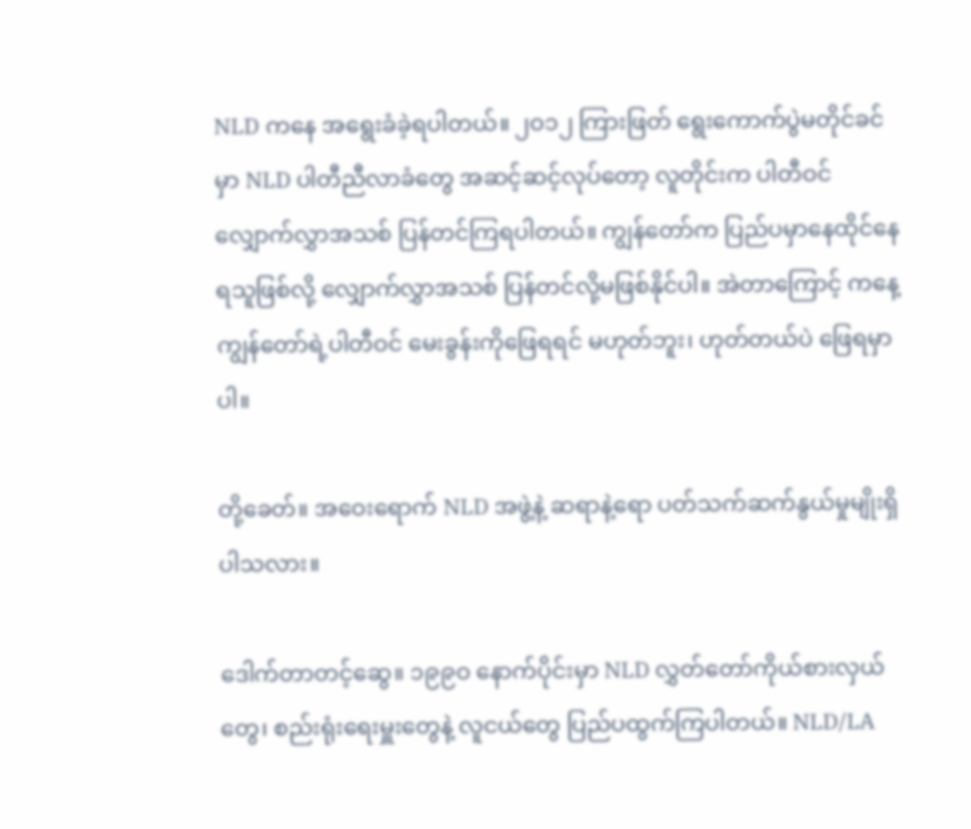NLD ကနေ အရွေးခံခဲ့ရပါတယ်။ ၂ဝ၁၂ ကြားဖြတ် ရွေးကောက်ပွဲမတိုင်ခင်မှာ NLD ပါတီညီလာခံတွေ အဆင့်ဆင့်လုပ်တော့ လူတိုင်းက ပါတီဝင်လျှောက်လွှာအသစ် ပြန်တင်ကြရပါတယ်။ ကျွန်တော်က ပြည်ပမှာနေထိုင်နေရသူဖြစ်လို့ လျှောက်လွှာအသစ် ပြန်တင်လို့မဖြစ်နိုင်ပါ။ အဲတာကြောင့် ကနေ့ ကျွန်တော်ရဲ့ပါတီဝင် မေးခွန်းကိုဖြေရရင် မဟုတ်ဘူး၊ ဟုတ်တယ်ပဲ ဖြေရမှာပါ။

တို့ခေတ်။ အဝေးရောက် NLD အဖွဲ့နဲ့ ဆရာနဲ့ရော ပတ်သက်ဆက်နွယ်မှုမျိုးရှိပါသလား။

ဒေါက်တာတင့်ဆွေ။ ၁၉၉ဝ နောက်ပိုင်းမှာ NLD လွှတ်တော်ကိုယ်စားလှယ်တွေ၊ စည်းရုံးရေးမှူးတွေနဲ့ လူငယ်တွေ ပြည်ပထွက်ကြပါတယ်။ NLD/LA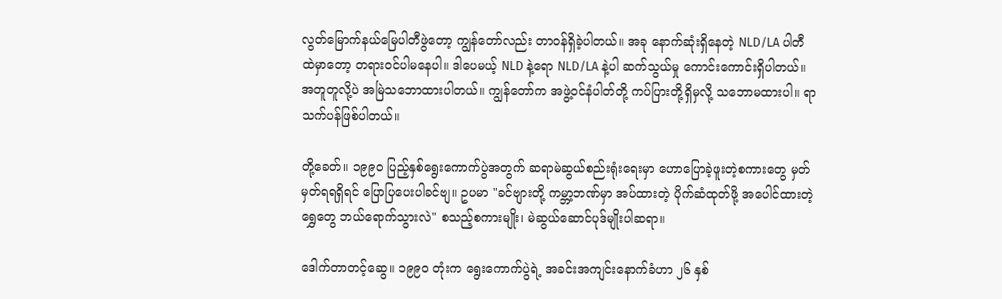လွတ်မြောက်နယ်မြေပါတီဖွဲတော့ ကျွန်တော်လည်း တာဝန်ရှိခဲ့ပါတယ်။ အခု နောက်ဆုံးရှိနေတဲ့ NLD/LA ပါတီ ထဲမှာတော့ တရားဝင်ပါမနေပါ။ ဒါပေမယ့် NLD နဲ့ရော NLD/LA နဲ့ပါ ဆက်သွယ်မှု ကောင်းကောင်းရှိပါတယ်။ အတူတူလို့ပဲ အမြဲသဘောထားပါတယ်။ ကျွန်တော်က အဖွဲ့ဝင်နံပါတ်တို့ ကပ်ပြားတို့ရှိမှလို့ သဘောမထားပါ။ ရာသက်ပန်ဖြစ်ပါတယ်။

တို့ခေတ်။ ၁၉၉ဝ ပြည့်နှစ်ရွေးကောက်ပွဲအတွက် ဆရာမဲဆွယ်စည်းရုံးရေးမှာ ဟောပြောခဲ့ဖူးတဲ့စကားတွေ မှတ်မှတ်ရရရှိရင် ပြောပြပေးပါခင်ဗျ။ ဥပမာ "ခင်ဗျားတို့ ကမ္ဘာ့ဘဏ်မှာ အပ်ထားတဲ့ ပိုက်ဆံထုတ်ဖို့ အပေါင်ထားတဲ့ ရွှေတွေ ဘယ်ရောက်သွားလဲ" စသည့်စကားမျိုး၊ မဲဆွယ်ဆောင်ပုဒ်မျိုးပါဆရာ။

ဒေါက်တာတင့်ဆွေ။ ၁၉၉ဝ တုံးက ရွေးကောက်ပွဲရဲ့ အခင်းအကျင်းနောက်ခံဟာ ၂၆ နှစ်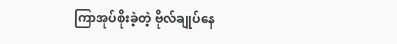ကြာအုပ်စိုးခဲ့တဲ့ ဗိုလ်ချုပ်နေ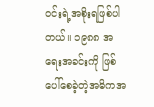ဝင်းရဲ့အစိုးရဖြစ်ပါတယ်။ ၁၉၈၈ အရေးအခင်းကို ဖြစ်ပေါ်စေခဲ့တဲ့အဓိကအ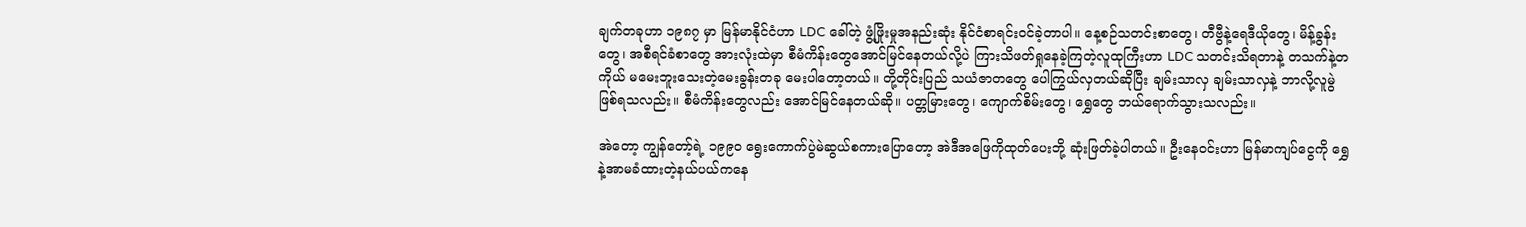ချက်တခုဟာ ၁၉၈၇ မှာ မြန်မာနိုင်ငံဟာ LDC ခေါ်တဲ့ ဖွံ့ဖြိုးမှုအနည်းဆုံး နိုင်ငံစာရင်းဝင်ခဲ့တာပါ။ နေ့စဉ်သတင်းစာတွေ၊ တီဗွီနဲ့ရေဒီယိုတွေ၊ မိန့်ခွန်းတွေ၊ အစီရင်ခံစာတွေ အားလုံးထဲမှာ စီမံကိန်းတွေအောင်မြင်နေတယ်လို့ပဲ ကြားသိဖတ်ရှုနေခဲ့ကြတဲ့လူထုကြီးဟာ LDC သတင်းသိရတာနဲ့ တသက်နဲ့တကိုယ် မမေးဘူးသေးတဲ့မေးခွန်းတခု မေးပါတော့တယ်။ တို့တိုင်းပြည် သယံဇာတတွေ ပေါကြွယ်လှတယ်ဆိုပြီး ချမ်းသာလှ ချမ်းသာလှနဲ့ ဘာလို့လူမွဲဖြစ်ရသလည်း။ စီမံကိန်းတွေလည်း အောင်မြင်နေတယ်ဆို။ ပတ္တမြားတွေ၊ ကျောက်စိမ်းတွေ၊ ရွှေတွေ ဘယ်ရောက်သွားသလည်း။

အဲတော့ ကျွန်တော့်ရဲ့ ၁၉၉ဝ ရွေးကောက်ပွဲမဲဆွယ်စကားပြောတော့ အဲဒီအဖြေကိုထုတ်ပေးဘို့ ဆုံးဖြတ်ခဲ့ပါတယ်။ ဦးနေဝင်းဟာ မြန်မာကျပ်ငွေကို ရွှေနဲ့အာမခံထားတဲ့နယ်ပယ်ကနေ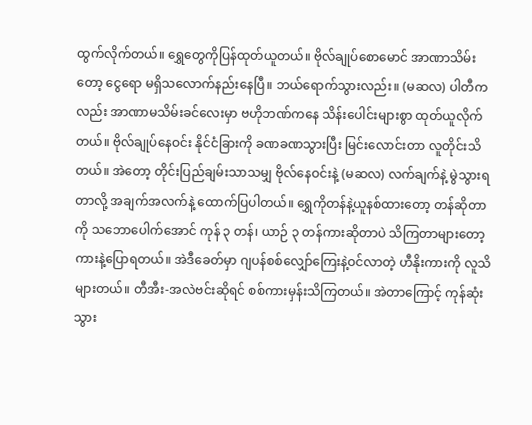ထွက်လိုက်တယ်။ ရွှေတွေကိုပြန်ထုတ်ယူတယ်။ ဗိုလ်ချုပ်စောမောင် အာဏာသိမ်းတော့ ငွေရော မရှိသလောက်နည်းနေပြီ။ ဘယ်ရောက်သွားလည်း။ (မဆလ) ပါတီကလည်း အာဏာမသိမ်းခင်လေးမှာ ဗဟိုဘဏ်ကနေ သိန်းပေါင်းများစွာ ထုတ်ယူလိုက်တယ်။ ဗိုလ်ချုပ်နေဝင်း နိုင်ငံခြားကို ခဏခဏသွားပြီး မြင်းလောင်းတာ လူတိုင်းသိတယ်။ အဲတော့ တိုင်းပြည်ချမ်းသာသမျှ ဗိုလ်နေဝင်းနဲ့ (မဆလ) လက်ချက်နဲ့ မွဲသွားရတာလို့ အချက်အလက်နဲ့ ထောက်ပြပါတယ်။ ရွှေကိုတန်နဲ့ယူနစ်ထားတော့ တန်ဆိုတာကို သဘောပေါက်အောင် ကုန် ၃ တန်၊ ယာဉ် ၃ တန်ကားဆိုတာပဲ သိကြတာများတော့ ကားနဲ့ပြောရတယ်။ အဲဒီခေတ်မှာ ဂျပန်စစ်လျှော်ကြေးနဲ့ဝင်လာတဲ့ ဟီနိုးကားကို လူသိများတယ်။ တီအီး-အလဲဗင်းဆိုရင် စစ်ကားမှန်းသိကြတယ်။ အဲတာကြောင့် ကုန်ဆုံးသွား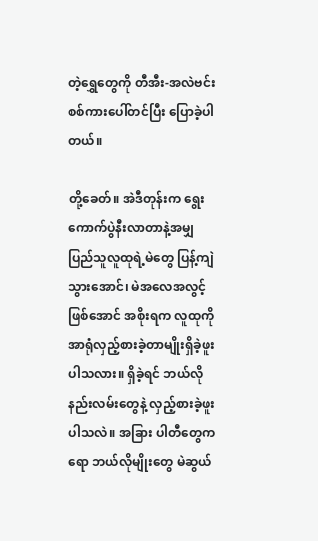တဲ့ရွှေတွေကို တီအီး-အလဲဗင်းစစ်ကားပေါ်တင်ပြီး ပြောခဲ့ပါတယ်။

တို့ခေတ်။ အဲဒီတုန်းက ရွေးကောက်ပွဲနီးလာတာနဲ့အမျှ ပြည်သူလူထုရဲ့မဲတွေ ပြန့်ကျဲသွားအောင်၊ မဲအလေအလွင့် ဖြစ်အောင် အစိုးရက လူထုကိုအာရုံလှည့်စားခဲ့တာမျိုးရှိခဲ့ဖူးပါသလား။ ရှိခဲ့ရင် ဘယ်လိုနည်းလမ်းတွေနဲ့ လှည့်စားခဲ့ဖူးပါသလဲ။ အခြား ပါတီတွေကရော ဘယ်လိုမျိုးတွေ မဲဆွယ်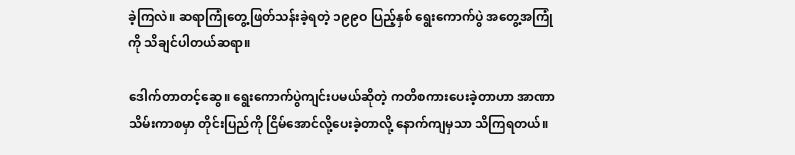ခဲ့ကြလဲ။ ဆရာကြုံတွေ့ဖြတ်သန်းခဲ့ရတဲ့ ၁၉၉ဝ ပြည့်နှစ် ရွေးကောက်ပွဲ အတွေ့အကြုံကို သိချင်ပါတယ်ဆရာ။

ဒေါက်တာတင့်ဆွေ။ ရွေးကောက်ပွဲကျင်းပမယ်ဆိုတဲ့ ကတိစကားပေးခဲ့တာဟာ အာဏာသိမ်းကာစမှာ တိုင်းပြည်ကို ငြိမ်အောင်လို့ပေးခဲ့တာလို့ နောက်ကျမှသာ သိကြရတယ်။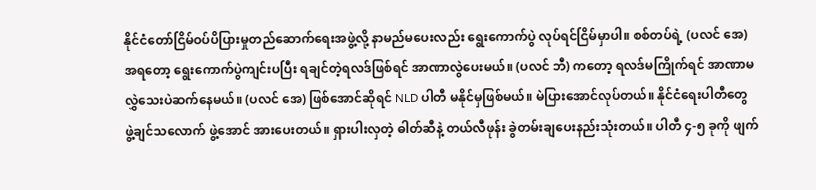နိုင်ငံတော်ငြိမ်ဝပ်ပိပြားမှုတည်ဆောက်ရေးအဖွဲ့လို့ နာမည်မပေးလည်း ရွေးကောက်ပွဲ လုပ်ရင်ငြိမ်မှာပါ။ စစ်တပ်ရဲ့ (ပလင် အေ) အရတော့ ရွေးကောက်ပွဲကျင်းပပြီး ရချင်တဲ့ရလဒ်ဖြစ်ရင် အာဏာလွဲပေးမယ်။ (ပလင် ဘီ) ကတော့ ရလဒ်မကြိုက်ရင် အာဏာမလွှဲသေးပဲဆက်နေမယ်။ (ပလင် အေ) ဖြစ်အောင်ဆိုရင် NLD ပါတီ မနိုင်မှဖြစ်မယ်။ မဲပြားအောင်လုပ်တယ်။ နိုင်ငံရေးပါတီတွေ ဖွဲ့ချင်သလောက် ဖွဲ့အောင် အားပေးတယ်။ ရှားပါးလှတဲ့ ဓါတ်ဆီနဲ့ တယ်လီဖုန်း ခွဲတမ်းချပေးနည်းသုံးတယ်။ ပါတီ ၄-၅ ခုကို ဖျက်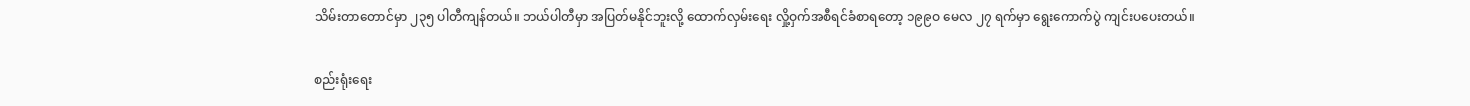သိမ်းတာတောင်မှာ ၂၃၅ ပါတီကျန်တယ်။ ဘယ်ပါတီမှာ အပြတ်မနိုင်ဘူးလို့ ထောက်လှမ်းရေး လှို့ဝှက်အစီရင်ခံစာရတော့ ၁၉၉ဝ မေလ ၂၇ ရက်မှာ ရွေးကောက်ပွဲ ကျင်းပပေးတယ်။

စည်းရုံးရေး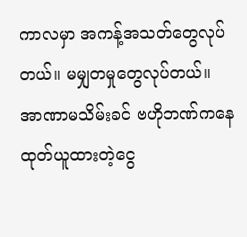ကာလမှာ အကန့်အသတ်တွေလုပ်တယ်။ မမျှတမှုတွေလုပ်တယ်။ အာဏာမသိမ်းခင် ဗဟိုဘဏ်ကနေ ထုတ်ယူထားတဲ့ငွေ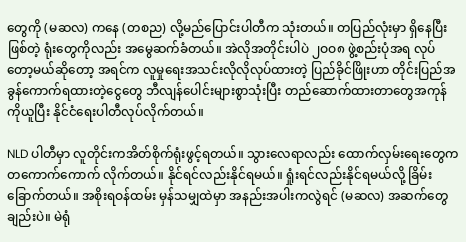တွေကို (မဆလ) ကနေ (တစည) လို့မည်ပြောင်းပါတီက သုံးတယ်။ တပြည်လုံးမှာ ရှိနေပြီးဖြစ်တဲ့ ရုံးတွေကိုလည်း အမွေဆက်ခံတယ်။ အဲလိုအတိုင်းပါပဲ ၂ဝဝ၈ ဖွဲ့စည်းပုံအရ လုပ်တော့မယ်ဆိုတော့ အရင်က လူမှုရေးအသင်းလိုလိုလုပ်ထားတဲ့ ပြည်ခိုင်ဖြိုးဟာ တိုင်းပြည်အခွန်ကောက်ရထားတဲ့ငွေတွေ ဘီလျန်ပေါင်းများစွာသုံးပြီး တည်ဆောက်ထားတာတွေအကုန်ကိုယူပြီး နိုင်ငံရေးပါတီလုပ်လိုက်တယ်။

NLD ပါတီမှာ လူတိုင်းကအိတ်စိုက်ရုံးဖွင့်ရတယ်။ သွားလေရာလည်း ထောက်လှမ်းရေးတွေက တကောက်ကောက် လိုက်တယ်။ နိုင်ရင်လည်းနိုင်ရမယ်။ ရှုံးရင်လည်းနိုင်ရမယ်လို့ ခြိမ်းခြောက်တယ်။ အစိုးရဝန်ထမ်း မှန်သမျှထဲမှာ အနည်းအပါးကလွဲရင် (မဆလ) အဆက်တွေချည်းပဲ။ မဲရုံ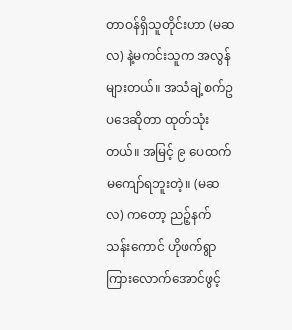တာဝန်ရှိသူတိုင်းဟာ (မဆလ) နဲ့မကင်းသူက အလွန်များတယ်။ အသံချဲ့စက်ဥပဒေဆိုတာ ထုတ်သုံးတယ်။ အမြင့် ၉ ပေထက်မကျော်ရဘူးတဲ့။ (မဆလ) ကတော့ ညဉ့်နက်သန်းကောင် ဟိုဖက်ရွာကြားလောက်အောင်ဖွင့်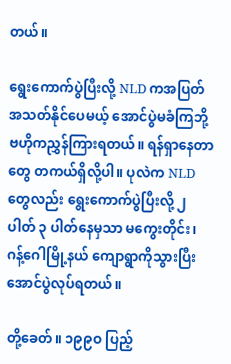တယ်။

ရွေးကောက်ပွဲပြီးလို့ NLD ကအပြတ်အသတ်နိုင်ပေမယ့် အောင်ပွဲမခံကြဘို့ ဗဟိုကညွှန်ကြားရတယ်။ ရန်ရှာနေတာတွေ တကယ်ရှိလို့ပါ။ ပုလဲက NLD တွေလည်း ရွေးကောက်ပွဲပြီးလို့ ၂ ပါတ် ၃ ပါတ်နေမှသာ မကွေးတိုင်း၊ ဂန့်ဂေါမြို့နယ် ကျောရွာကိုသွားပြီး အောင်ပွဲလုပ်ရတယ်။

တို့ခေတ်။ ၁၉၉ဝ ပြည့်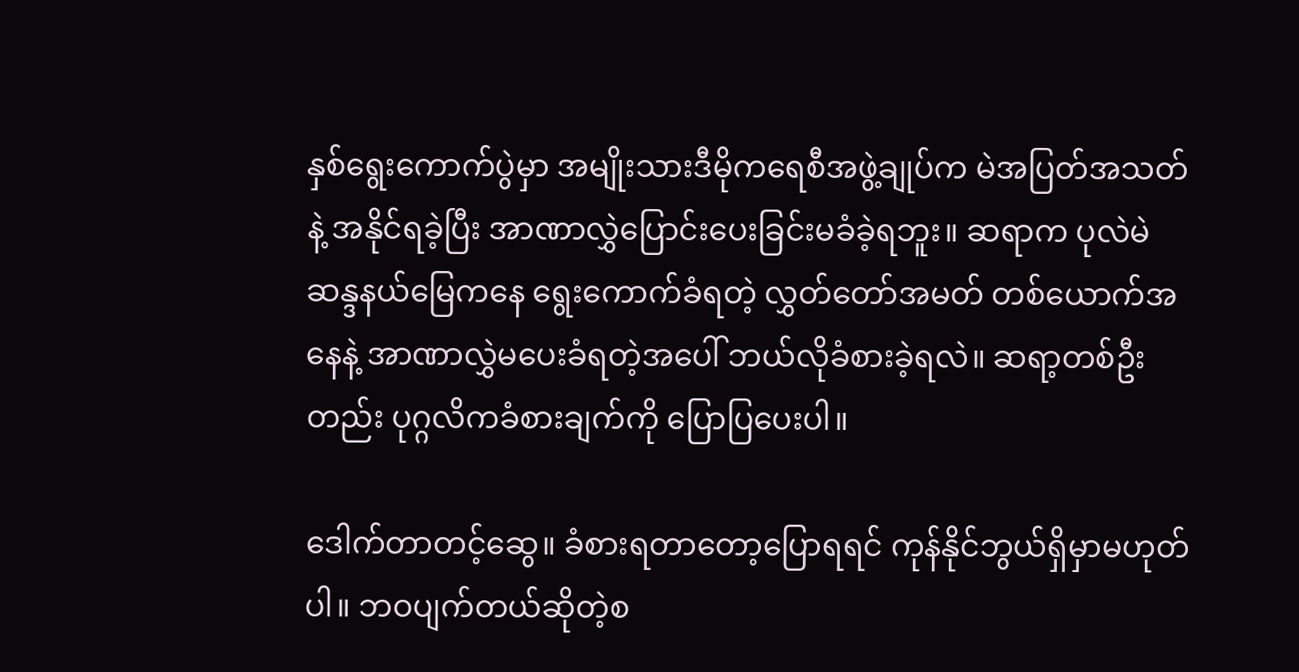နှစ်ရွေးကောက်ပွဲမှာ အမျိုးသားဒီမိုကရေစီအဖွဲ့ချုပ်က မဲအပြတ်အသတ်နဲ့ အနိုင်ရခဲ့ပြီး အာဏာလွှဲပြောင်းပေးခြင်းမခံခဲ့ရဘူး။ ဆရာက ပုလဲမဲဆန္ဒနယ်မြေကနေ ရွေးကောက်ခံရတဲ့ လွှတ်တော်အမတ် တစ်ယောက်အနေနဲ့ အာဏာလွှဲမပေးခံရတဲ့အပေါ် ဘယ်လိုခံစားခဲ့ရလဲ။ ဆရာ့တစ်ဦးတည်း ပုဂ္ဂလိကခံစားချက်ကို ပြောပြပေးပါ။

ဒေါက်တာတင့်ဆွေ။ ခံစားရတာတော့ပြောရရင် ကုန်နိုင်ဘွယ်ရှိမှာမဟုတ်ပါ။ ဘဝပျက်တယ်ဆိုတဲ့စ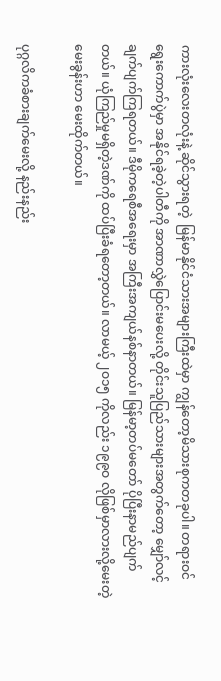ကားလုံးလေးတလုံးနဲ့ ဆိုင်သွားရတဲ့  မြန်မာနိုင်ငံသားအများကြီးထဲမှာ ကျွန်တော့မိသားစုကတခုပါ။ တရားဝင်ရွေးကောက်ပွဲမှာ အနိုင်ရခဲ့တဲ့ပါတီကို အာဏာလွှဲပြောင်းမပေးလို့ တိုင်းသူပြည်သားများအတွက်တော့ မျှော်လင့်ချက်ပျက်ကြရတယ်။ ဒီမိုကရေစီအရေးမှာ အကြီးအကျယ်နစ်နာတယ်။ မြန်မာ့တပ်မတော် ပိုပြီးနာမည်ပျက်တယ်။ ယုံကြည်မှုမရှိတဲ့ဒဏ်ကို ထပ်ပြီးခံရတော့တယ်။ လာမယ့် ၂ဝ၁၅ ကိုလည်း ၁၉၉ဝ လိုဖြစ်မှာလားလို့မေးတဲ့မေးခွန်းဟာ မေးထိုက်တယ်။

ပုဂ္ဂလိကခံစားချက်မေးလို့ နည်းနည်း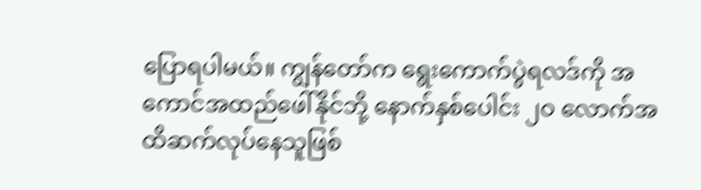ပြောရပါမယ်။ ကျွန်တော်က ရွေးကောက်ပွဲရလဒ်ကို အကောင်အထည်ဖေါ်နိုင်ဘို့ နောက်နှစ်ပေါင်း ၂ဝ လောက်အထိဆက်လုပ်နေသူဖြစ်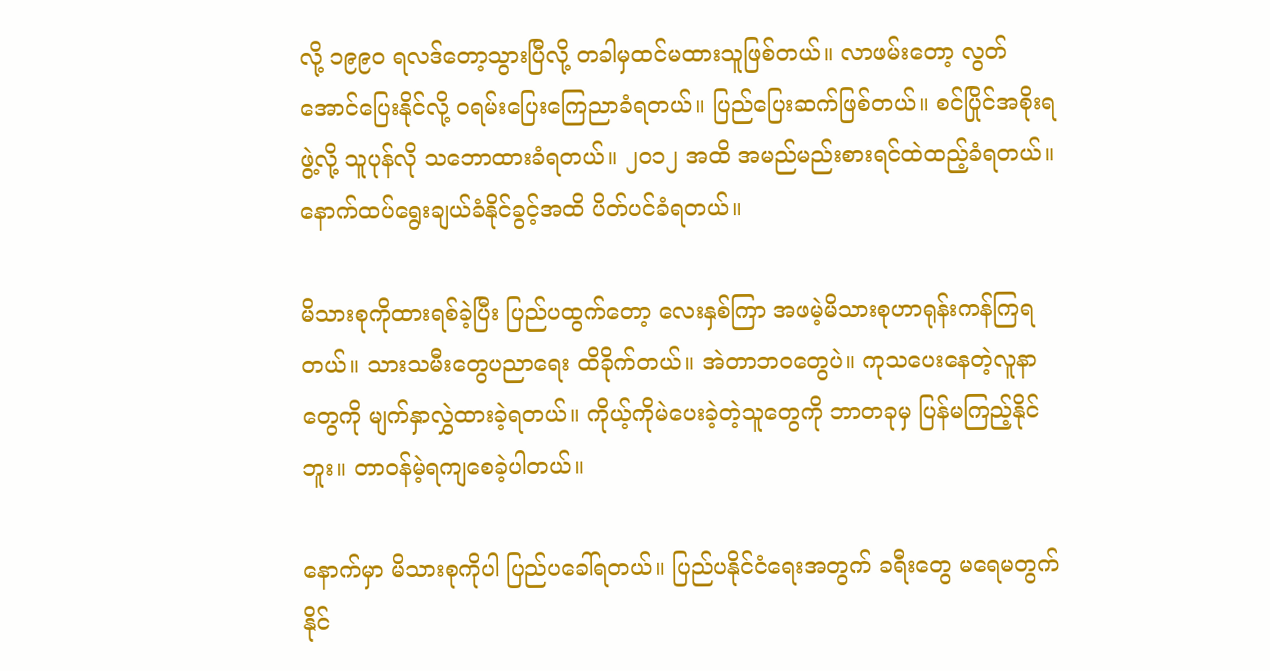လို့ ၁၉၉ဝ ရလဒ်တော့သွားပြီလို့ တခါမှထင်မထားသူဖြစ်တယ်။ လာဖမ်းတော့ လွတ်အောင်ပြေးနိုင်လို့ ဝရမ်းပြေးကြေညာခံရတယ်။ ပြည်ပြေးဆက်ဖြစ်တယ်။ စင်ပြိုင်အစိုးရဖွဲ့လို့ သူပုန်လို သဘောထားခံရတယ်။ ၂ဝ၁၂ အထိ အမည်မည်းစားရင်ထဲထည့်ခံရတယ်။ နောက်ထပ်ရွေးချယ်ခံနိုင်ခွင့်အထိ ပိတ်ပင်ခံရတယ်။

မိသားစုကိုထားရစ်ခဲ့ပြီး ပြည်ပထွက်တော့ လေးနှစ်ကြာ အဖမဲ့မိသားစုဟာရုန်းကန်ကြရတယ်။ သားသမီးတွေပညာရေး ထိခိုက်တယ်။ အဲတာဘဝတွေပဲ။ ကုသပေးနေတဲ့လူနာတွေကို မျက်နှာလွှဲထားခဲ့ရတယ်။ ကိုယ့်ကိုမဲပေးခဲ့တဲ့သူတွေကို ဘာတခုမှ ပြန်မကြည့်နိုင်ဘူး။ တာဝန်မဲ့ရကျစေခဲ့ပါတယ်။

နောက်မှာ မိသားစုကိုပါ ပြည်ပခေါ်ရတယ်။ ပြည်ပနိုင်ငံရေးအတွက် ခရီးတွေ မရေမတွက်နိုင်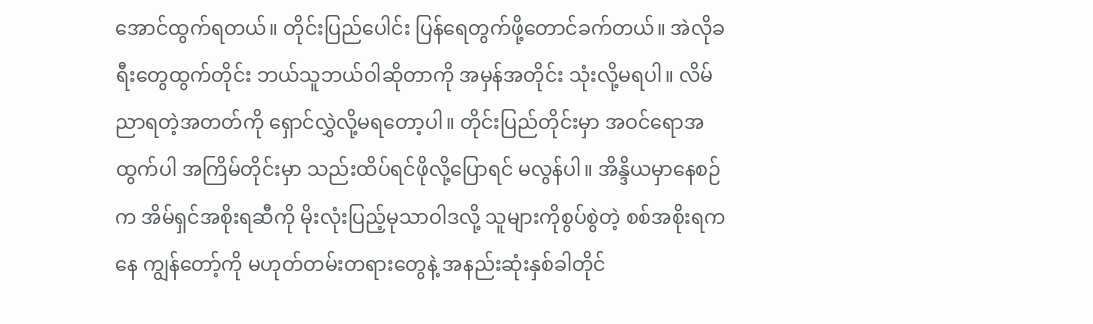အောင်ထွက်ရတယ်။ တိုင်းပြည်ပေါင်း ပြန်ရေတွက်ဖို့တောင်ခက်တယ်။ အဲလိုခရီးတွေထွက်တိုင်း ဘယ်သူဘယ်ဝါဆိုတာကို အမှန်အတိုင်း သုံးလို့မရပါ။ လိမ်ညာရတဲ့အတတ်ကို ရှောင်လွှဲလို့မရတော့ပါ။ တိုင်းပြည်တိုင်းမှာ အဝင်ရောအထွက်ပါ အကြိမ်တိုင်းမှာ သည်းထိပ်ရင်ဖိုလို့ပြောရင် မလွန်ပါ။ အိန္ဒိယမှာနေစဉ်က အိမ်ရှင်အစိုးရဆီကို မိုးလုံးပြည့်မုသာဝါဒလို့ သူများကိုစွပ်စွဲတဲ့ စစ်အစိုးရကနေ ကျွန်တော့်ကို မဟုတ်တမ်းတရားတွေနဲ့ အနည်းဆုံးနှစ်ခါတိုင်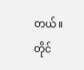တယ်။ တိုင်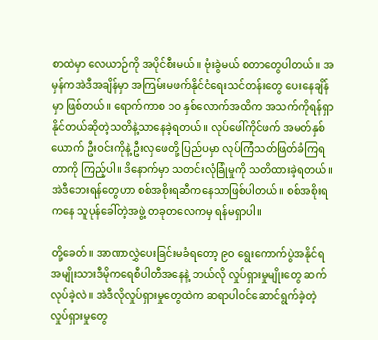စာထဲမှာ လေယာဉ်ကို အပိုင်စီးမယ်။ ဗုံးခွဲမယ် စတာတွေပါတယ်။ အမှန်ကအဲဒီအချိန်မှာ အကြမ်းမဖက်နိုင်ငံရေးသင်တန်းတွေ ပေးနေချိန်မှာ ဖြစ်တယ်။ ရောက်ကာစ ၁ဝ နှစ်လောက်အထိက အသက်ကိုရန်ရှာနိုင်တယ်ဆိုတဲ့သတိနဲ့သာနေခဲ့ရတယ်။ လုပ်ဖေါ်ကိုင်ဖက် အမတ်နှစ်ယောက် ဦးဝင်းကိုနဲ့ ဦးလှဖေတို့ ပြည်ပမှာ လုပ်ကြံသတ်ဖြတ်ခံကြရတာကို ကြည့်ပါ။ ဒိနောက်မှာ သတင်းလုံခြုံမှုကို သတိထားခဲ့ရတယ်။ အဲဒီဘေးရန်တွေဟာ စစ်အစိုးရဆီကနေသာဖြစ်ပါတယ်။ စစ်အစိုးရကနေ သူပုန်ခေါ်တဲ့အဖွဲ့ တခုတလေကမှ ရန်မရှာပါ။

တို့ခေတ်။ အာဏာလွှဲပေးခြင်းမခံရတော့ ၉ဝ ရွေးကောက်ပွဲအနိုင်ရ အမျိုးသားဒီမိုကရေစီပါတီအနေနဲ့ ဘယ်လို လှုပ်ရှားမှုမျိုးတွေ ဆက်လုပ်ခဲ့လဲ။ အဲဒီလိုလှုပ်ရှားမှုတွေထဲက ဆရာပါဝင်ဆောင်ရွက်ခဲ့တဲ့ လှုပ်ရှားမှုတွေ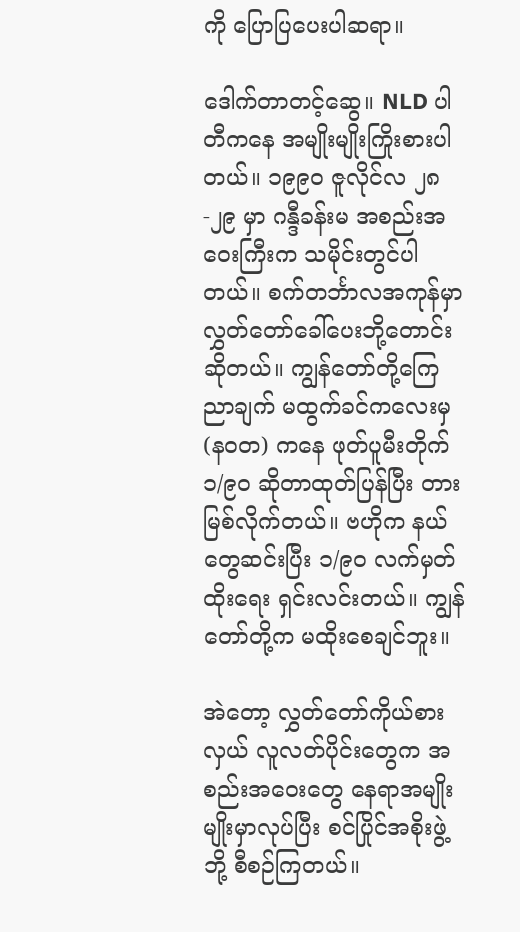ကို ပြောပြပေးပါဆရာ။

ဒေါက်တာတင့်ဆွေ။ NLD ပါတီကနေ အမျိုးမျိုးကြိုးစားပါတယ်။ ၁၉၉ဝ ဇူလိုင်လ ၂၈-၂၉ မှာ ဂန္ဒီခန်းမ အစည်းအဝေးကြီးက သမိုင်းတွင်ပါတယ်။ စက်တင်္ဘာလအကုန်မှာ လွှတ်တော်ခေါ်ပေးဘို့တောင်းဆိုတယ်။ ကျွန်တော်တို့ကြေညာချက် မထွက်ခင်ကလေးမှ (နဝတ) ကနေ ဖုတ်ပူမီးတိုက် ၁/၉ဝ ဆိုတာထုတ်ပြန်ပြီး တားမြစ်လိုက်တယ်။ ဗဟိုက နယ်တွေဆင်းပြီး ၁/၉ဝ လက်မှတ်ထိုးရေး ရှင်းလင်းတယ်။ ကျွန်တော်တို့က မထိုးစေချင်ဘူး။

အဲတော့ လွှတ်တော်ကိုယ်စားလှယ် လူလတ်ပိုင်းတွေက အစည်းအဝေးတွေ နေရာအမျိုးမျိုးမှာလုပ်ပြီး စင်ပြိုင်အစိုးဖွဲ့ဘို့ စီစဉ်ကြတယ်။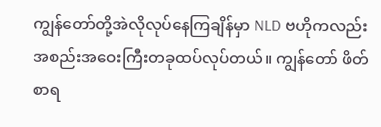ကျွန်တော်တို့အဲလိုလုပ်နေကြချိန်မှာ NLD ဗဟိုကလည်း အစည်းအဝေးကြီးတခုထပ်လုပ်တယ်။ ကျွန်တော် ဖိတ်စာရ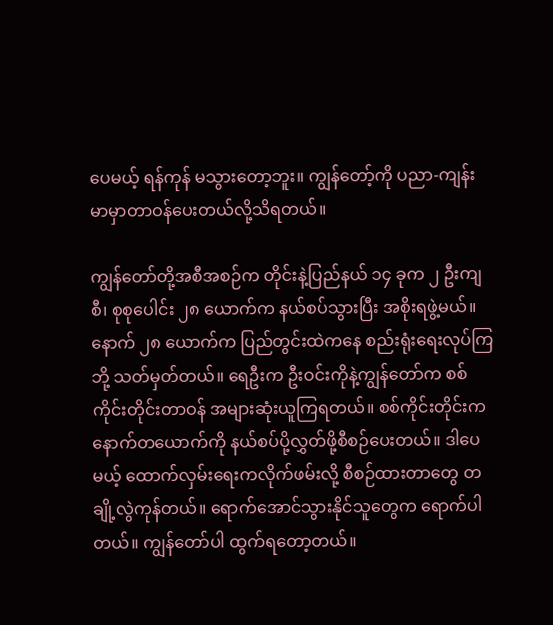ပေမယ့် ရန်ကုန် မသွားတော့ဘူး။ ကျွန်တော့်ကို ပညာ-ကျန်းမာမှာတာဝန်ပေးတယ်လို့သိရတယ်။

ကျွန်တော်တို့အစီအစဉ်က တိုင်းနဲ့ပြည်နယ် ၁၄ ခုက ၂ ဦးကျစီ၊ စုစုပေါင်း ၂၈ ယောက်က နယ်စပ်သွားပြီး အစိုးရဖွဲ့မယ်။ နောက် ၂၈ ယောက်က ပြည်တွင်းထဲကနေ စည်းရုံးရေးလုပ်ကြဘို့ သတ်မှတ်တယ်။ ရေဦးက ဦးဝင်းကိုနဲ့ကျွန်တော်က စစ်ကိုင်းတိုင်းတာဝန် အများဆုံးယူကြရတယ်။ စစ်ကိုင်းတိုင်းက နောက်တယောက်ကို နယ်စပ်ပို့လွှတ်ဖို့စီစဉ်ပေးတယ်။ ဒါပေမယ့် ထောက်လှမ်းရေးကလိုက်ဖမ်းလို့ စီစဉ်ထားတာတွေ တချို့လွဲကုန်တယ်။ ရောက်အောင်သွားနိုင်သူတွေက ရောက်ပါတယ်။ ကျွန်တော်ပါ ထွက်ရတော့တယ်။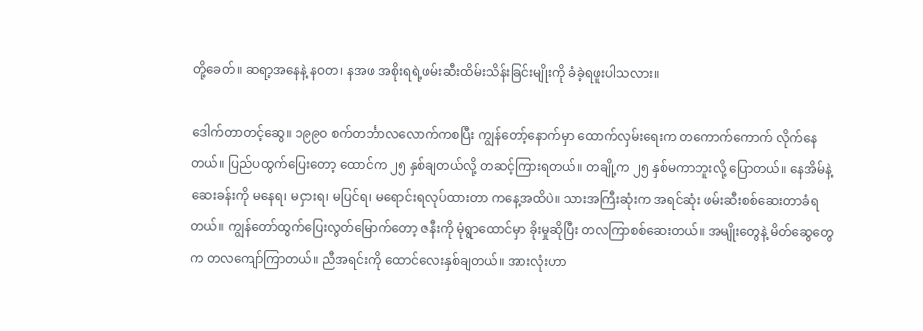တို့ခေတ်။ ဆရာ့အနေနဲ့ နဝတ၊ နအဖ အစိုးရရဲ့ဖမ်းဆီးထိမ်းသိန်းခြင်းမျိုးကို ခံခဲ့ရဖူးပါသလား။

ဒေါက်တာတင့်ဆွေ။ ၁၉၉ဝ စက်တင်္ဘာလလောက်ကစပြီး ကျွန်တော့်နောက်မှာ ထောက်လှမ်းရေးက တကောက်ကောက် လိုက်နေတယ်။ ပြည်ပထွက်ပြေးတော့ ထောင်က ၂၅ နှစ်ချတယ်လို့ တဆင့်ကြားရတယ်။ တချို့က ၂၅ နှစ်မကာဘူးလို့ ပြောတယ်။ နေအိမ်နဲ့ဆေးခန်းကို မနေရ၊ မငှားရ၊ မပြင်ရ၊ မရောင်းရလုပ်ထားတာ ကနေ့အထိပဲ။ သားအကြီးဆုံးက အရင်ဆုံး ဖမ်းဆီးစစ်ဆေးတာခံရတယ်။ ကျွန်တော်ထွက်ပြေးလွတ်မြောက်တော့ ဇနီးကို မုံရွာထောင်မှာ ခိုးမှုဆိုပြီး တလကြာစစ်ဆေးတယ်။ အမျိုးတွေနဲ့ မိတ်ဆွေတွေက တလကျော်ကြာတယ်။ ညီအရင်းကို ထောင်လေးနှစ်ချတယ်။ အားလုံးဟာ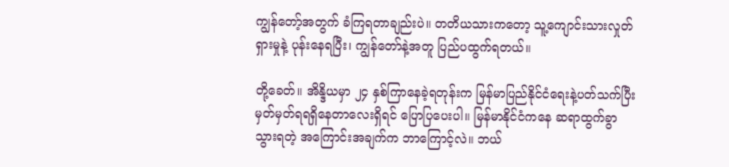ကျွန်တော့်အတွက် ခံကြရတာချည်းပဲ။ တတိယသားကတော့ သူ့ကျောင်းသားလှုတ်ရှားမှုနဲ့ ပုန်းနေရပြီး၊ ကျွန်တော်နဲ့အတူ ပြည်ပထွက်ရတယ်။

တို့ခေတ်။ အိန္ဒိယမှာ ၂၄ နှစ်ကြာနေခဲ့ရတုန်းက မြန်မာပြည်နိုင်ငံရေးနဲ့ပတ်သက်ပြီး မှတ်မှတ်ရရရှိနေတာလေးရှိရင် ပြောပြပေးပါ။ မြန်မာနိုင်ငံကနေ ဆရာထွက်ခွာသွားရတဲ့ အကြောင်းအချက်က ဘာကြောင့်လဲ။ ဘယ်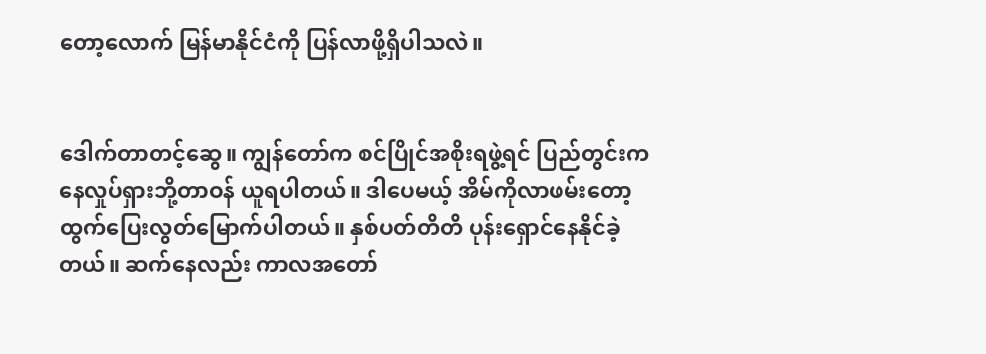တော့လောက် မြန်မာနိုင်ငံကို ပြန်လာဖို့ရှိပါသလဲ။


ဒေါက်တာတင့်ဆွေ။ ကျွန်တော်က စင်ပြိုင်အစိုးရဖွဲ့ရင် ပြည်တွင်းကနေလှုပ်ရှားဘို့တာဝန် ယူရပါတယ်။ ဒါပေမယ့် အိမ်ကိုလာဖမ်းတော့ ထွက်ပြေးလွတ်မြောက်ပါတယ်။ နှစ်ပတ်တိတိ ပုန်းရှောင်နေနိုင်ခဲ့တယ်။ ဆက်နေလည်း ကာလအတော်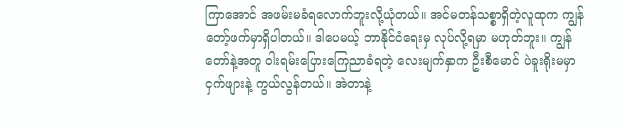ကြာအောင် အဖမ်းမခံရလောက်ဘူးလို့ယုံတယ်။ အင်မတန်သစ္စာရှိတဲ့လူထုက ကျွန်တော့်ဖက်မှာရှိပါတယ်။ ဒါပေမယ့် ဘာနိုင်ငံရေးမှ လုပ်လို့ရမှာ မဟုတ်ဘူး။ ကျွန်တော်နဲ့အတူ ဝါးရမ်းပြေားကြေညာခံရတဲ့ လေးမျက်နှာက ဦးစီမောင် ပဲခူးရိုးမမှာ ငှက်ဖျားနဲ့ ကွယ်လွန်တယ်။ အဲတာနဲ့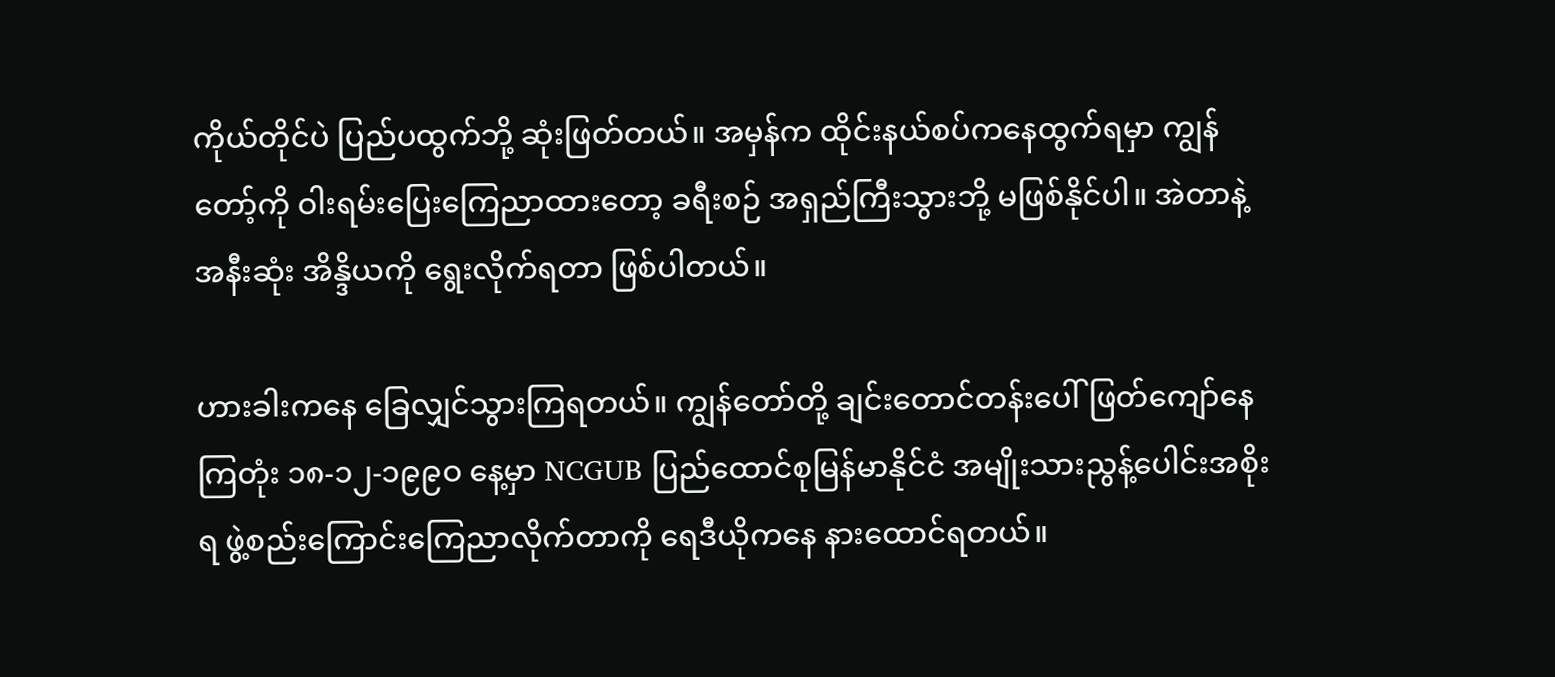ကိုယ်တိုင်ပဲ ပြည်ပထွက်ဘို့ ဆုံးဖြတ်တယ်။ အမှန်က ထိုင်းနယ်စပ်ကနေထွက်ရမှာ ကျွန်တော့်ကို ဝါးရမ်းပြေးကြေညာထားတော့ ခရီးစဉ် အရှည်ကြီးသွားဘို့ မဖြစ်နိုင်ပါ။ အဲတာနဲ့ အနီးဆုံး အိန္ဒိယကို ရွေးလိုက်ရတာ ဖြစ်ပါတယ်။

ဟားခါးကနေ ခြေလျှင်သွားကြရတယ်။ ကျွန်တော်တို့ ချင်းတောင်တန်းပေါ်ဖြတ်ကျော်နေကြတုံး ၁၈-၁၂-၁၉၉ဝ နေ့မှာ NCGUB ပြည်ထောင်စုမြန်မာနိုင်ငံ အမျိုးသားညွန့်ပေါင်းအစိုးရ ဖွဲ့စည်းကြောင်းကြေညာလိုက်တာကို ရေဒီယိုကနေ နားထောင်ရတယ်။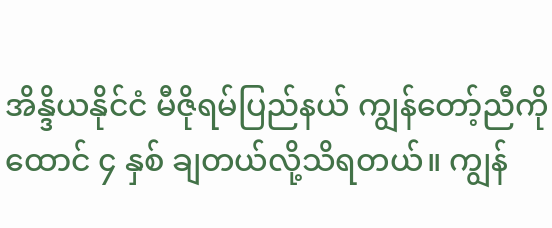အိန္ဒိယနိုင်ငံ မီဇိုရမ်ပြည်နယ် ကျွန်တော့်ညီကို ထောင် ၄ နှစ် ချတယ်လို့သိရတယ်။ ကျွန်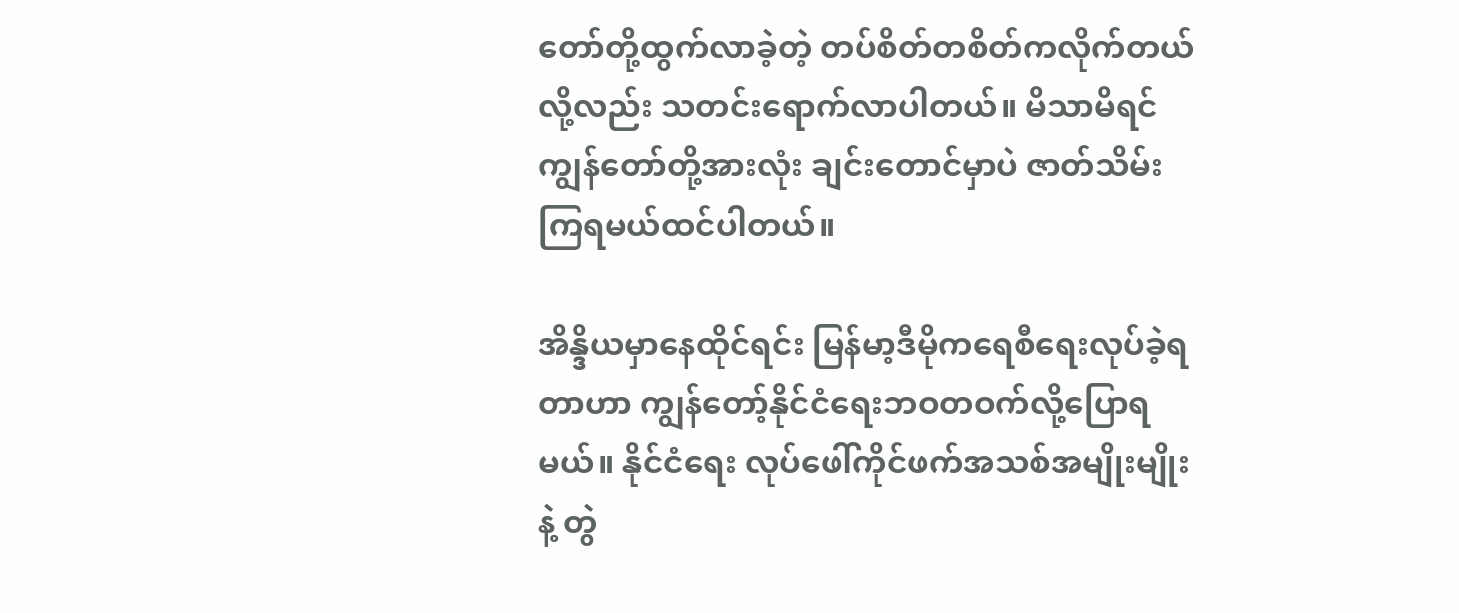တော်တို့ထွက်လာခဲ့တဲ့ တပ်စိတ်တစိတ်ကလိုက်တယ်လို့လည်း သတင်းရောက်လာပါတယ်။ မိသာမိရင် ကျွန်တော်တို့အားလုံး ချင်းတောင်မှာပဲ ဇာတ်သိမ်းကြရမယ်ထင်ပါတယ်။

အိန္ဒိယမှာနေထိုင်ရင်း မြန်မာ့ဒီမိုကရေစီရေးလုပ်ခဲ့ရတာဟာ ကျွန်တော့်နိုင်ငံရေးဘဝတဝက်လို့ပြောရမယ်။ နိုင်ငံရေး လုပ်ဖေါ်ကိုင်ဖက်အသစ်အမျိုးမျိုးနဲ့ တွဲ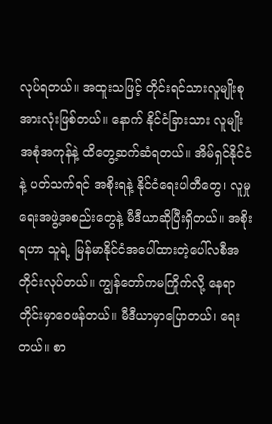လုပ်ရတယ်။ အထူးသဖြင့် တိုင်းရင်သားလူမျိုးစုအားလုံးဖြစ်တယ်။ နောက် နိုင်ငံခြားသား လူမျိုးအစုံအကုန်နဲ့ ထိတွေ့ဆက်ဆံရတယ်။ အိမ်ရှင်နိုင်ငံနဲ့ ပတ်သက်ရင် အစိုးရနဲ့ နိုင်ငံရေးပါတီတွေ၊ လူမှုရေးအဖွဲ့အစည်းတွေနဲ့ မီဒီယာဆိုပြီးရှိတယ်။ အစိုးရဟာ သူရဲ့ မြန်မာနိုင်ငံအပေါ်ထားတဲ့ပေါ်လစီအတိုင်းလုပ်တယ်။ ကျွန်တော်ကမကြိုက်လို့ နေရာတိုင်းမှာဝေဖန်တယ်။ မီဒီယာမှာပြောတယ်၊ ရေးတယ်။ စာ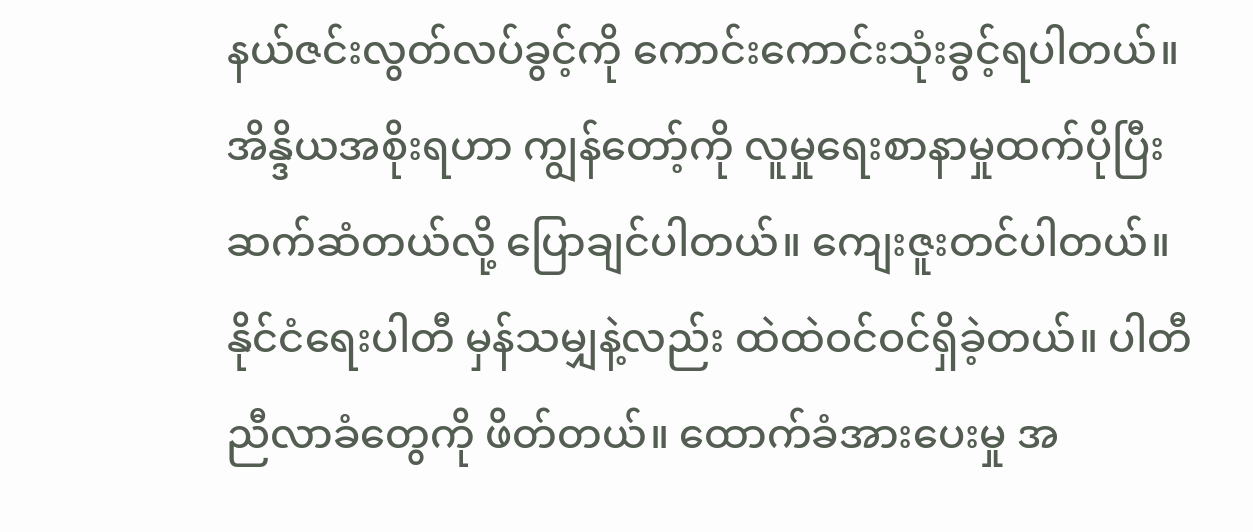နယ်ဇင်းလွတ်လပ်ခွင့်ကို ကောင်းကောင်းသုံးခွင့်ရပါတယ်။ အိန္ဒိယအစိုးရဟာ ကျွန်တော့်ကို လူမှုရေးစာနာမှုထက်ပိုပြီး ဆက်ဆံတယ်လို့ ပြောချင်ပါတယ်။ ကျေးဇူးတင်ပါတယ်။ နိုင်ငံရေးပါတီ မှန်သမျှနဲ့လည်း ထဲထဲဝင်ဝင်ရှိခဲ့တယ်။ ပါတီညီလာခံတွေကို ဖိတ်တယ်။ ထောက်ခံအားပေးမှု အ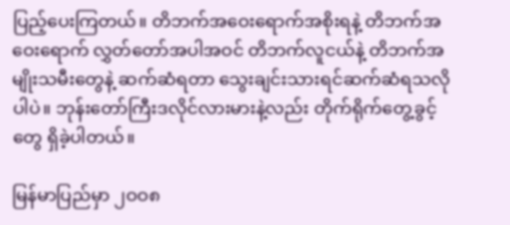ပြည့်ပေးကြတယ်။ တိဘက်အဝေးရောက်အစိုးရနဲ့ တိဘက်အဝေးရောက် လွှတ်တော်အပါအဝင် တိဘက်လူငယ်နဲ့ တိဘက်အမျိုးသမီးတွေနဲ့ ဆက်ဆံရတာ သွေးချင်းသားရင်ဆက်ဆံရသလိုပါပဲ။ ဘုန်းတော်ကြီးဒလိုင်လားမားနဲ့လည်း တိုက်ရိုက်တွေ့ခွင့်တွေ ရှိခဲ့ပါတယ်။

မြန်မာပြည်မှာ ၂ဝဝ၈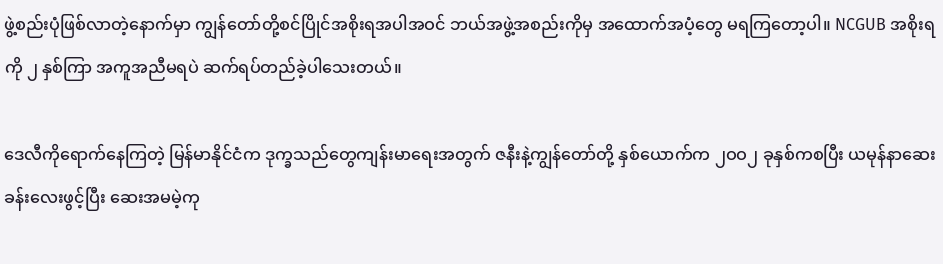ဖွဲ့စည်းပုံဖြစ်လာတဲ့နောက်မှာ ကျွန်တော်တို့စင်ပြိုင်အစိုးရအပါအဝင် ဘယ်အဖွဲ့အစည်းကိုမှ အထောက်အပံ့တွေ မရကြတော့ပါ။ NCGUB အစိုးရကို ၂ နှစ်ကြာ အကူအညီမရပဲ ဆက်ရပ်တည်ခဲ့ပါသေးတယ်။

ဒေလီကိုရောက်နေကြတဲ့ မြန်မာနိုင်ငံက ဒုက္ခသည်တွေကျန်းမာရေးအတွက် ဇနီးနဲ့ကျွန်တော်တို့ နှစ်ယောက်က ၂ဝဝ၂ ခုနှစ်ကစပြီး ယမုန်နာဆေးခန်းလေးဖွင့်ပြီး ဆေးအမမဲ့ကု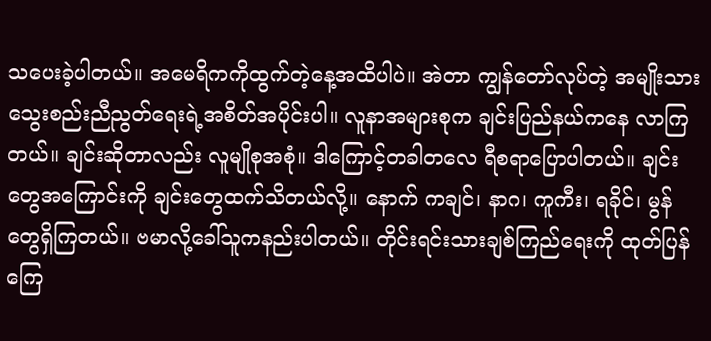သပေးခဲ့ပါတယ်။ အမေရိကကိုထွက်တဲ့နေ့အထိပါပဲ။ အဲတာ ကျွန်တော်လုပ်တဲ့ အမျိုးသားသွေးစည်းညီညွတ်ရေးရဲ့အစိတ်အပိုင်းပါ။ လူနာအများစုက ချင်းပြည်နယ်ကနေ လာကြတယ်။ ချင်းဆိုတာလည်း လူမျိုစုအစုံ။ ဒါကြောင့်တခါတလေ ရီစရာပြောပါတယ်။ ချင်းတွေအကြောင်းကို ချင်းတွေထက်သိတယ်လို့။ နောက် ကချင်၊ နာဂ၊ ကူကီး၊ ရခိုင်၊ မွန်တွေရှိကြတယ်။ ဗမာလို့ခေါ်သူကနည်းပါတယ်။ တိုင်းရင်းသားချစ်ကြည်ရေးကို ထုတ်ပြန်ကြေ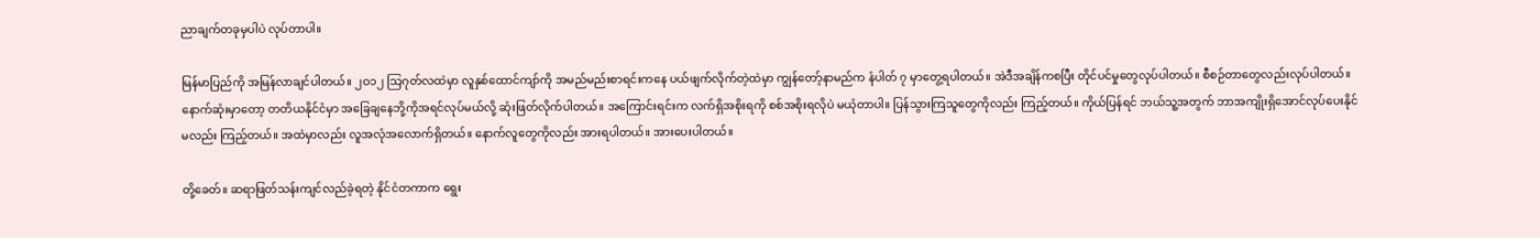ညာချက်တခုမှပါပဲ လုပ်တာပါ။

မြန်မာပြည်ကို အမြန်လာချင်ပါတယ်။ ၂ဝ၁၂ သြဂုတ်လထဲမှာ လူနှစ်ထောင်ကျာ်ကို အမည်မည်းစာရင်းကနေ ပယ်ဖျက်လိုက်တဲ့ထဲမှာ ကျွန်တော့်နာမည်က နံပါတ် ၇ မှာတွေ့ရပါတယ်။ အဲဒီအချိန်ကစပြီး တိုင်ပင်မှုတွေလုပ်ပါတယ်။ စီစဉ်တာတွေလည်းလုပ်ပါတယ်။ နောက်ဆုံးမှာတော့ တတိယနိုင်ငံမှာ အခြေချနေဘို့ကိုအရင်လုပ်မယ်လို့ ဆုံးဖြတ်လိုက်ပါတယ်။ အကြောင်းရင်းက လက်ရှိအစိုးရကို စစ်အစိုးရလိုပဲ မယုံတာပါ။ ပြန်သွားကြသူတွေကိုလည်း ကြည့်တယ်။ ကိုယ်ပြန်ရင် ဘယ်သူ့အတွက် ဘာအကျိုးရှိအောင်လုပ်ပေးနိုင်မလည်း ကြည့်တယ်။ အထဲမှာလည်း လူအလုံအလောက်ရှိတယ်။ နောက်လူတွေကိုလည်း အားရပါတယ်။ အားပေးပါတယ်။

တို့ခေတ်။ ဆရာဖြတ်သန်းကျင်လည်ခဲ့ရတဲ့ နိုင်ငံတကာက ရွေး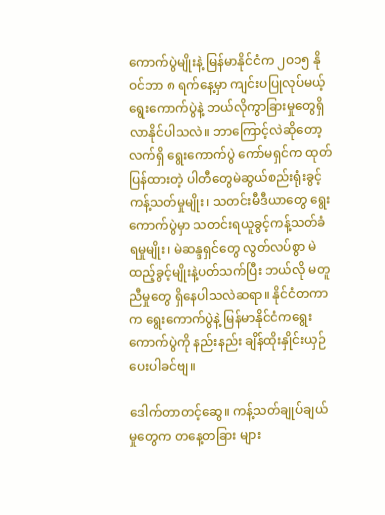ကောက်ပွဲမျိုးနဲ့ မြန်မာနိုင်ငံက ၂ဝ၁၅ နိုဝင်ဘာ ၈ ရက်နေ့မှာ ကျင်းပပြုလုပ်မယ့်ရွေးကောက်ပွဲနဲ့ ဘယ်လိုကွာခြားမှုတွေရှိလာနိုင်ပါသလဲ။ ဘာကြောင့်လဲဆိုတော့ လက်ရှိ ရွေးကောက်ပွဲ ကော်မရှင်က ထုတ်ပြန်ထားတဲ့ ပါတီတွေမဲဆွယ်စည်းရုံးခွင့် ကန့်သတ်မှုမျိုး၊ သတင်းမီဒီယာတွေ ရွေးကောက်ပွဲမှာ သတင်းရယူခွင့်ကန့်သတ်ခံရမှုမျိုး၊ မဲဆန္ဒရှင်တွေ လွတ်လပ်စွာ မဲထည့်ခွင့်မျိုးနဲ့ပတ်သက်ပြီး ဘယ်လို မတူညီမှုတွေ ရှိနေပါသလဲဆရာ။ နိုင်ငံတကာက ရွေးကောက်ပွဲနဲ့ မြန်မာနိုင်ငံကရွေးကောက်ပွဲကို နည်းနည်း ချိန်ထိုးနှိုင်းယှဉ်ပေးပါခင်ဗျ။

ဒေါက်တာတင့်ဆွေ။ ကန့်သတ်ချုပ်ချယ်မှုတွေက တနေ့တခြား များ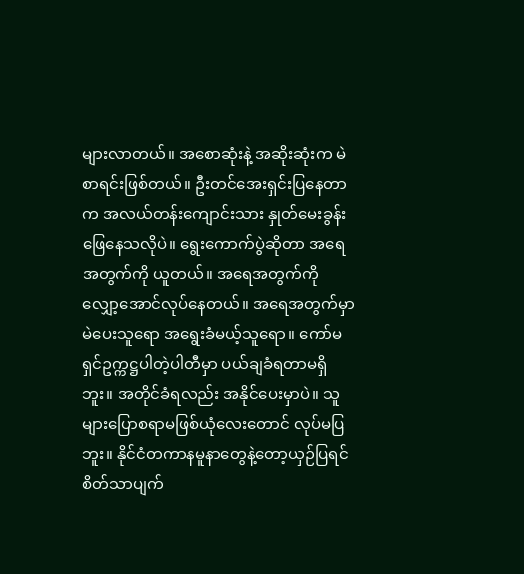များလာတယ်။ အစောဆုံးနဲ့ အဆိုးဆုံးက မဲစာရင်းဖြစ်တယ်။ ဦးတင်အေးရှင်းပြနေတာက အလယ်တန်းကျောင်းသား နှုတ်မေးခွန်းဖြေနေသလိုပဲ။ ရွေးကောက်ပွဲဆိုတာ အရေအတွက်ကို ယူတယ်။ အရေအတွက်ကို လျှော့အောင်လုပ်နေတယ်။ အရေအတွက်မှာ မဲပေးသူရော အရွေးခံမယ့်သူရော။ ကော်မရှင်ဥက္ကဋ္ဌပါတဲ့ပါတီမှာ ပယ်ချခံရတာမရှိဘူး။ အတိုင်ခံရလည်း အနိုင်ပေးမှာပဲ။ သူများပြောစရာမဖြစ်ယုံလေးတောင် လုပ်မပြဘူး။ နိုင်ငံတကာနမူနာတွေနဲ့တော့ယှဉ်ပြရင် စိတ်သာပျက်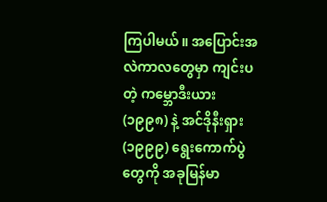ကြပါမယ်။ အပြောင်းအလဲကာလတွေမှာ ကျင်းပတဲ့ ကမ္ဘောဒီးယား (၁၉၉၈) နဲ့ အင်ဒိုနီးရှား (၁၉၉၉) ရွေးကောက်ပွဲတွေကို အခုမြန်မာ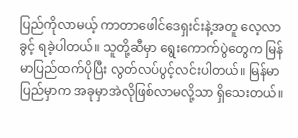ပြည်ကိုလာမယ့် ကာတာဖေါင်ဒေရှးင်းနဲ့အတူ လေ့လာခွင့် ရခဲ့ပါတယ်။ သူတို့ဆီမှာ ရွေးကောက်ပွဲတွေက မြန်မာပြည်ထက်ပိုပြီး လွတ်လပ်ပွင့်လင်းပါတယ်။ မြန်မာပြည်မှာက အခုမှာအဲလိုဖြစ်လာမလို့သာ ရှိသေးတယ်။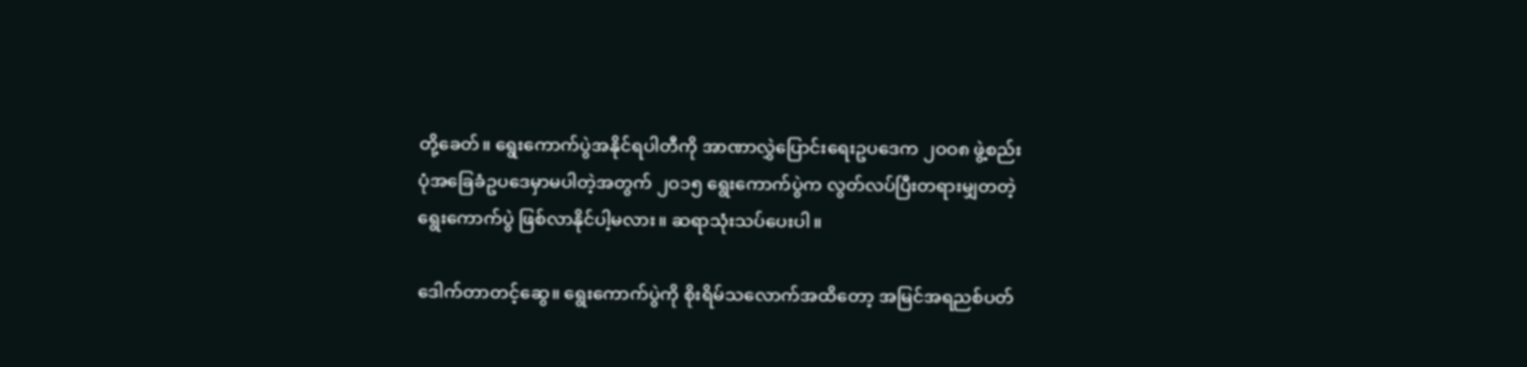တို့ခေတ်။ ရွေးကောက်ပွဲအနိုင်ရပါတီကို အာဏာလွှဲပြောင်းရေးဥပဒေက ၂ဝဝ၈ ဖွဲ့စည်းပုံအခြေခံဥပဒေမှာမပါတဲ့အတွက် ၂ဝ၁၅ ရွေးကောက်ပွဲက လွတ်လပ်ပြီးတရားမျှတတဲ့ရွေးကောက်ပွဲ ဖြစ်လာနိုင်ပါ့မလား။ ဆရာသုံးသပ်ပေးပါ။

ဒေါက်တာတင့်ဆွေ။ ရွေးကောက်ပွဲကို စိုးရိမ်သလောက်အထိတော့ အမြင်အရညစ်ပတ်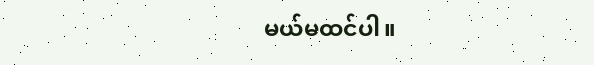မယ်မထင်ပါ။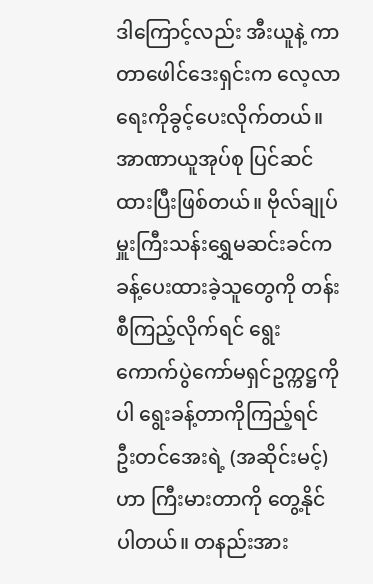ဒါကြောင့်လည်း အီးယူနဲ့ ကာတာဖေါင်ဒေးရှင်းက လေ့လာရေးကိုခွင့်ပေးလိုက်တယ်။ အာဏာယူအုပ်စု ပြင်ဆင်ထားပြီးဖြစ်တယ်။ ဗိုလ်ချုပ်မှူးကြီးသန်းရွှေမဆင်းခင်က ခန့်ပေးထားခဲ့သူတွေကို တန်းစီကြည့်လိုက်ရင် ရွေးကောက်ပွဲကော်မရှင်ဥက္ကဋ္ဌကိုပါ ရွေးခန့်တာကိုကြည့်ရင် ဦးတင်အေးရဲ့ (အဆိုင်းမင့်) ဟာ ကြီးမားတာကို တွေ့နိုင်ပါတယ်။ တနည်းအား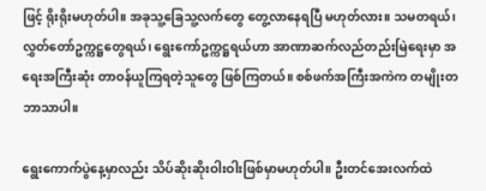ဖြင့် ရိုးရိုးမဟုတ်ပါ။ အခုသူ့ခြေသူ့လက်တွေ တွေ့လာနေရပြီ မဟုတ်လား။ သမတရယ်၊ လွှတ်တော်ဥက္ကဋ္ဌတွေရယ်၊ ရွေးကော်ဥက္ကဋ္ဌရယ်ဟာ အာဏာဆက်လည်တည်းမြဲရေးမှာ အရေးအကြီးဆုံး တာဝန်ယူကြရတဲ့သူတွေ ဖြစ်ကြတယ်။ စစ်ဖက်အကြီးအကဲက တမျိုးတဘာသာပါ။

ရွေးကောက်ပွဲနေ့မှာလည်း သိပ်ဆိုးဆိုးဝါးဝါးဖြစ်မှာမဟုတ်ပါ။ ဦးတင်အေးလက်ထဲ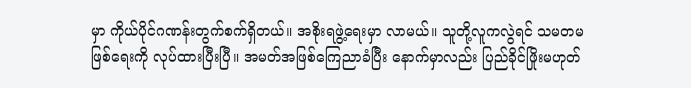မှာ ကိုယ်ပိုင်ဂဏန်းတွက်စက်ရှိတယ်။ အစိုးရဖွဲ့ရေးမှာ လာမယ်။ သူတို့လူကလွဲရင် သမတမဖြစ်ရေးကို လုပ်ထားပြီးပြီ။ အမတ်အဖြစ်ကြေညာခံပြီး နောက်မှာလည်း ပြည်ခိုင်ဖြိုးမဟုတ်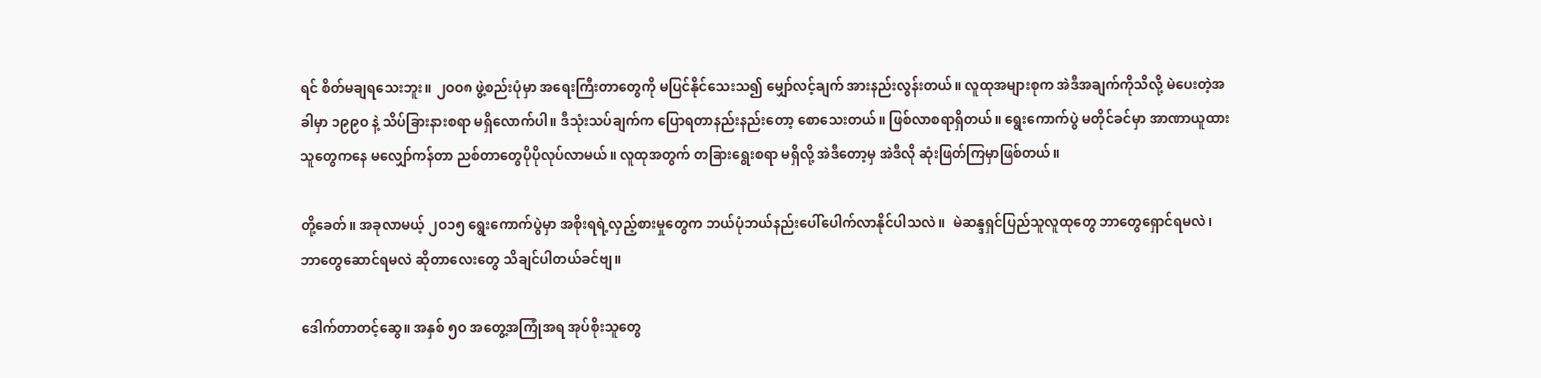ရင် စိတ်မချရသေးဘူး။ ၂ဝဝ၈ ဖွဲ့စည်းပုံမှာ အရေးကြီးတာတွေကို မပြင်နိုင်သေးသ၍ မျှော်လင့်ချက် အားနည်းလွန်းတယ်။ လူထုအများစုက အဲဒီအချက်ကိုသိလို့ မဲပေးတဲ့အခါမှာ ၁၉၉ဝ နဲ့ သိပ်ခြားနားစရာ မရှိလောက်ပါ။ ဒီသုံးသပ်ချက်က ပြောရတာနည်းနည်းတော့ စောသေးတယ်။ ဖြစ်လာစရာရှိတယ်။ ရွေးကောက်ပွဲ မတိုင်ခင်မှာ အာဏာယူထားသူတွေကနေ မလျှော်ကန်တာ ညစ်တာတွေပိုပိုလုပ်လာမယ်။ လူထုအတွက် တခြားရွေးစရာ မရှိလို့ အဲဒီတော့မှ အဲဒီလို ဆုံးဖြတ်ကြမှာဖြစ်တယ်။

တို့ခေတ်။ အခုလာမယ့် ၂ဝ၁၅ ရွေးကောက်ပွဲမှာ အစိုးရရဲ့လှည့်စားမှုတွေက ဘယ်ပုံဘယ်နည်းပေါ်ပေါက်လာနိုင်ပါသလဲ။  မဲဆန္ဒရှင်ပြည်သူလူထုတွေ ဘာတွေရှောင်ရမလဲ၊ ဘာတွေဆောင်ရမလဲ ဆိုတာလေးတွေ သိချင်ပါတယ်ခင်ဗျ။

ဒေါက်တာတင့်ဆွေ။ အနှစ် ၅ဝ အတွေ့အကြုံအရ အုပ်စိုးသူတွေ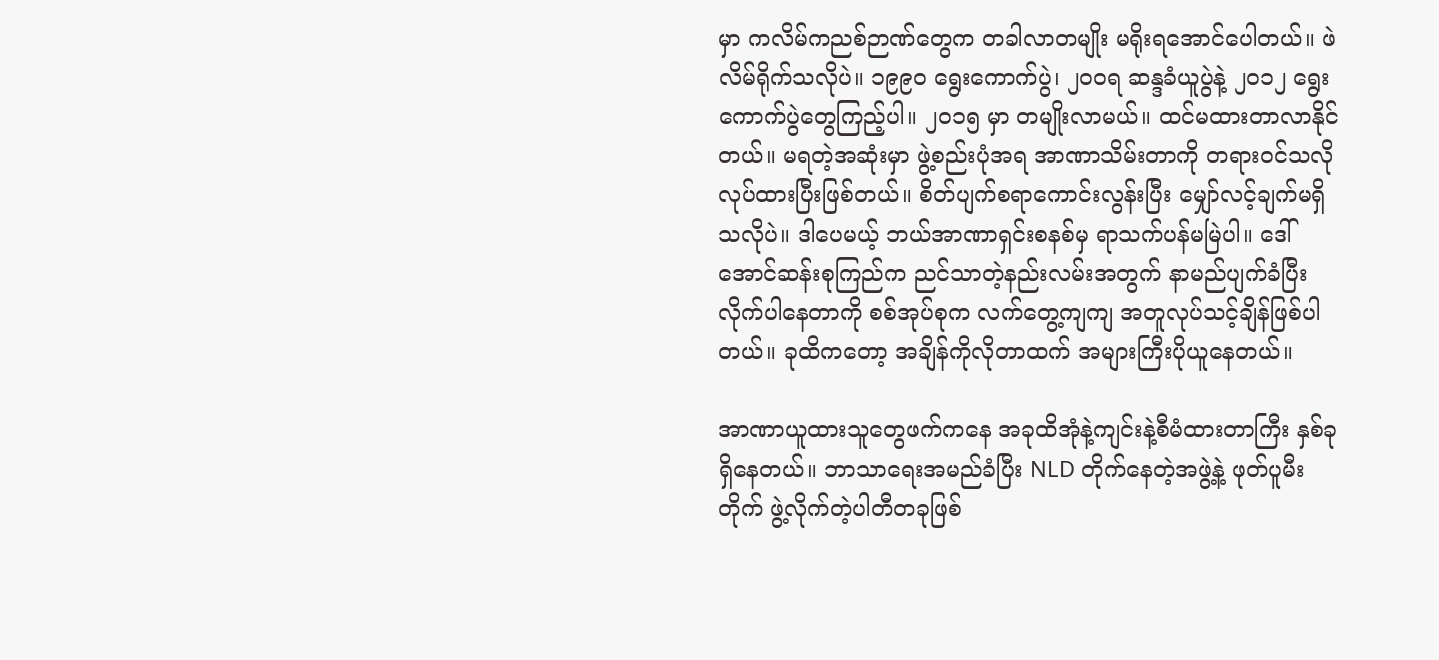မှာ ကလိမ်ကညစ်ဉာဏ်တွေက တခါလာတမျိုး မရိုးရအောင်ပေါတယ်။ ဖဲလိမ်ရိုက်သလိုပဲ။ ၁၉၉ဝ ရွေးကောက်ပွဲ၊ ၂ဝဝရ ဆန္ဒခံယူပွဲနဲ့ ၂ဝ၁၂ ရွေးကောက်ပွဲတွေကြည့်ပါ။ ၂ဝ၁၅ မှာ တမျိုးလာမယ်။ ထင်မထားတာလာနိုင်တယ်။ မရတဲ့အဆုံးမှာ ဖွဲ့စည်းပုံအရ အာဏာသိမ်းတာကို တရားဝင်သလို လုပ်ထားပြီးဖြစ်တယ်။ စိတ်ပျက်စရာကောင်းလွန်းပြီး မျှော်လင့်ချက်မရှိသလိုပဲ။ ဒါပေမယ့် ဘယ်အာဏာရှင်းစနစ်မှ ရာသက်ပန်မမြဲပါ။ ဒေါ်အောင်ဆန်းစုကြည်က ညင်သာတဲ့နည်းလမ်းအတွက် နာမည်ပျက်ခံပြီး လိုက်ပါနေတာကို စစ်အုပ်စုက လက်တွေ့ကျကျ အတူလုပ်သင့်ချိန်ဖြစ်ပါတယ်။ ခုထိကတော့ အချိန်ကိုလိုတာထက် အများကြီးပိုယူနေတယ်။

အာဏာယူထားသူတွေဖက်ကနေ အခုထိအုံနဲ့ကျင်းနဲ့စီမံထားတာကြီး နှစ်ခုရှိနေတယ်။ ဘာသာရေးအမည်ခံပြီး NLD တိုက်နေတဲ့အဖွဲ့နဲ့ ဖုတ်ပူမီးတိုက် ဖွဲ့လိုက်တဲ့ပါတီတခုဖြစ်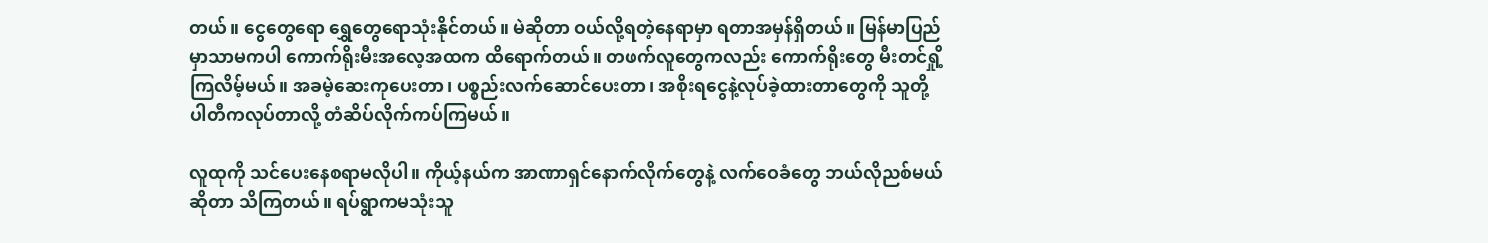တယ်။ ငွေတွေရော ရွှေတွေရောသုံးနိုင်တယ်။ မဲဆိုတာ ဝယ်လို့ရတဲ့နေရာမှာ ရတာအမှန်ရှိတယ်။ မြန်မာပြည်မှာသာမကပါ ကောက်ရိုးမီးအလေ့အထက ထိရောက်တယ်။ တဖက်လူတွေကလည်း ကောက်ရိုးတွေ မီးတင်ရှို့ကြလိမ့်မယ်။ အခမဲ့ဆေးကုပေးတာ၊ ပစ္စည်းလက်ဆောင်ပေးတာ၊ အစိုးရငွေနဲ့လုပ်ခဲ့ထားတာတွေကို သူတို့ပါတီကလုပ်တာလို့ တံဆိပ်လိုက်ကပ်ကြမယ်။

လူထုကို သင်ပေးနေစရာမလိုပါ။ ကိုယ့်နယ်က အာဏာရှင်နောက်လိုက်တွေနဲ့ လက်ဝေခံတွေ ဘယ်လိုညစ်မယ်ဆိုတာ သိကြတယ်။ ရပ်ရွာကမသုံးသူ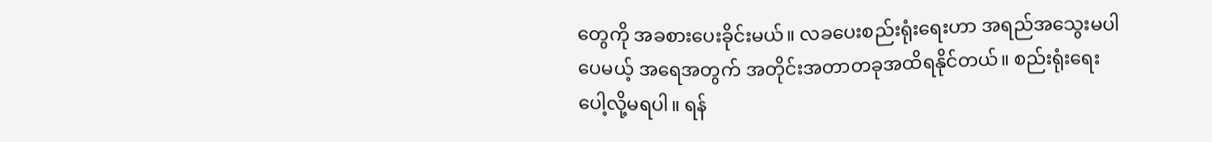တွေကို အခစားပေးခိုင်းမယ်။ လခပေးစည်းရုံးရေးဟာ အရည်အသွေးမပါပေမယ့် အရေအတွက် အတိုင်းအတာတခုအထိရနိုင်တယ်။ စည်းရုံးရေးပေါ့လို့မရပါ။ ရန်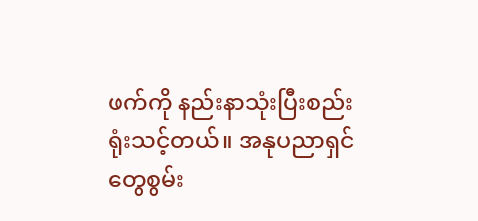ဖက်ကို နည်းနာသုံးပြီးစည်းရုံးသင့်တယ်။ အနုပညာရှင်တွေစွမ်း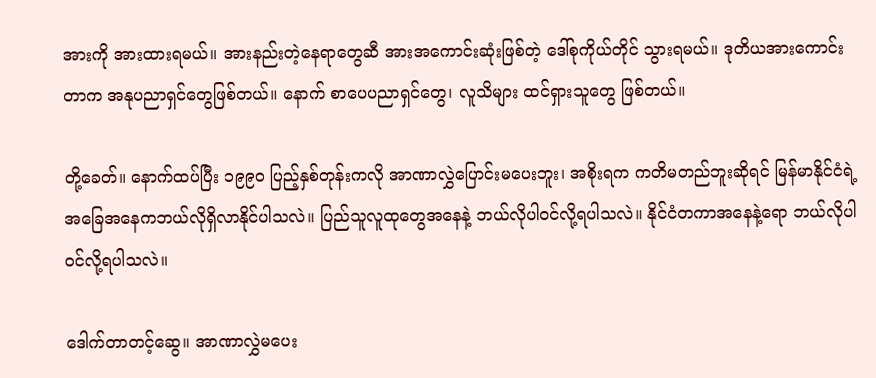အားကို အားထားရမယ်။ အားနည်းတဲ့နေရာတွေဆီ အားအကောင်းဆုံးဖြစ်တဲ့ ဒေါ်စုကိုယ်တိုင် သွားရမယ်။ ဒုတိယအားကောင်းတာက အနုပညာရှင်တွေဖြစ်တယ်။ နောက် စာပေပညာရှင်တွေ၊ လူသိများ ထင်ရှားသူတွေ ဖြစ်တယ်။

တို့ခေတ်။ နောက်ထပ်ပြီး ၁၉၉ဝ ပြည့်နှစ်တုန်းကလို အာဏာလွှဲပြောင်းမပေးဘူး၊ အစိုးရက ကတိမတည်ဘူးဆိုရင် မြန်မာနိုင်ငံရဲ့ အခြေအနေကဘယ်လိုရှိလာနိုင်ပါသလဲ။ ပြည်သူလူထုတွေအနေနဲ့ ဘယ်လိုပါဝင်လို့ရပါသလဲ။ နိုင်ငံတကာအနေနဲ့ရော ဘယ်လိုပါဝင်လို့ရပါသလဲ။

ဒေါက်တာတင့်ဆွေ။ အာဏာလွှဲမပေး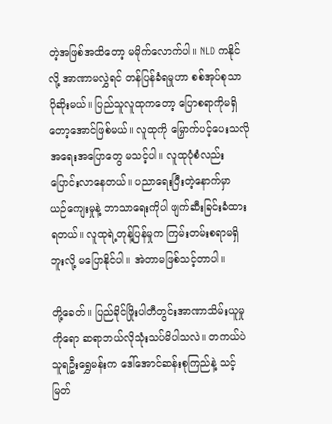တဲ့အဖြစ်အထိတော့ မမိုက်လောက်ပါ။ NLD ကနိုင်လို့ အာဏာမလွှဲရင် တန်ပြန်ခံရမှုဟာ စစ်အုပ်စုသာ ပိုဆိုးမယ်။ ပြည်သူလူထုကတော့ ပြောစရာကိုမရှိတော့အောင်ဖြစ်မယ်။ လူထုကို မြှောက်ပင့်ပေးသလို အရေးအပြောတွေ မသင့်ပါ။ လူထုပုံစံလည်း ပြောင်းလာနေတယ်။ ပညာရေးပြီးတဲ့နောက်မှာ ယဉ်ကျေးမှုနဲ့ ဘာသာရေးကိုပါ ဖျက်ဆီးခြင်းခံထားရတယ်။ လူထုရဲ့တုန့်ပြန်မှုက ကြမ်းတမ်းစရာမရှိဘူးလို့ မပြောနိုင်ပါ။ အဲတာမဖြစ်သင့်တာပါ။

တို့ခေတ်။ ပြည်ခိုင်ဖြိုးပါတီတွင်းအာဏာသိမ်းယူမှုကိုရော ဆရာဘယ်လိုသုံးသပ်မိပါသလဲ။ တကယ်ပဲ သူရဦးရွှေမန်းက ဒေါ်အောင်ဆန်းစုကြည်နဲ့ သင့်မြတ်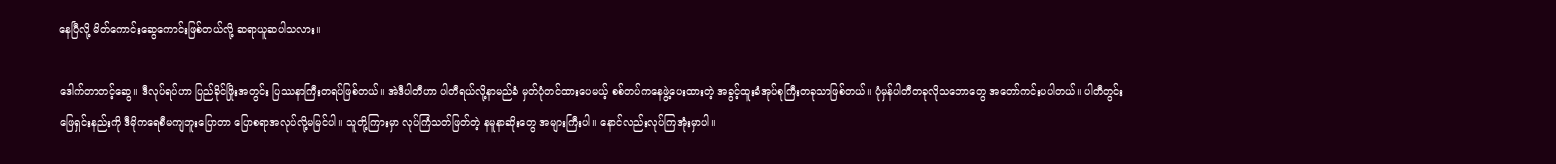နေပြီလို့ မိတ်ကောင်းဆွေကောင်းဖြစ်တယ်လို့ ဆရာယူဆပါသလား။

ဒေါက်တာတင့်ဆွေ။ ဒီလုပ်ရပ်ဟာ ပြည်ခိုင်ဖြိုးအတွင်း ပြဿနာကြီးတရပ်ဖြစ်တယ်။ အဲဒီပါတီဟာ ပါတီရယ်လို့နာမည်ခံ မှတ်ပုံတင်ထားပေမယ့် စစ်တပ်ကနေဖွဲ့ပေးထားတဲ့ အခွင့်ထူးခံအုပ်စုကြီးတခုသာဖြစ်တယ်။ ပုံမှန်ပါတီတခုလိုသဘောတွေ အတော်ကင်းပပါတယ်။ ပါတီတွင်းဖြေရှင်းနည်းကို ဒီမိုကရေစီမကျဘူးပြောတာ ပြောစရာအလုပ်လို့မမြင်ပါ။ သူတို့ကြားမှာ လုပ်ကြံသတ်ဖြတ်တဲ့ နမူနာဆိုးတွေ အများကြီးပါ။ နောင်လည်းလုပ်ကြအုံးမှာပါ။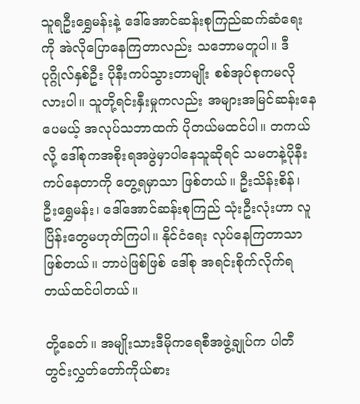သူရဦးရွှေမန်းနဲ့ ဒေါ်အောင်ဆန်းစုကြည်ဆက်ဆံရေးကို အဲလိုပြောနေကြတာလည်း သဘောမတူပါ။ ဒီပုဂ္ဂိုလ်နှစ်ဦး ပိုနီးကပ်သွားတာမျိုး စစ်အုပ်စုကမလိုလားပါ။ သူတို့ရင်းနှီးမှုကလည်း အများအမြင်ဆန်းနေပေမယ့် အလုပ်သဘာထက် ပိုတယ်မထင်ပါ။ တကယ်လို့ ဒေါ်စုကအစိုးရအဖွဲမှာပါနေသူဆိုရင် သမတနဲ့ပိုနီးကပ်နေတာကို တွေ့ရမှာသာ ဖြစ်တယ်။ ဦးသိန်းစိန်၊ ဦးရွှေမန်း၊ ဒေါ်အောင်ဆန်းစုကြည် သုံးဦးလုံးဟာ လူပြိန်းတွေမဟုတ်ကြပါ။ နိုင်ငံရေး လုပ်နေကြတာသာ ဖြစ်တယ်။ ဘာပဲဖြစ်ဖြစ် ဒေါ်စု အရင်းစိုက်လိုက်ရတယ်ထင်ပါတယ်။

တို့ခေတ်။ အမျိုးသားဒီမိုကရေစီအဖွဲ့ချုပ်က ပါတီတွင်းလွှတ်တော်ကိုယ်စား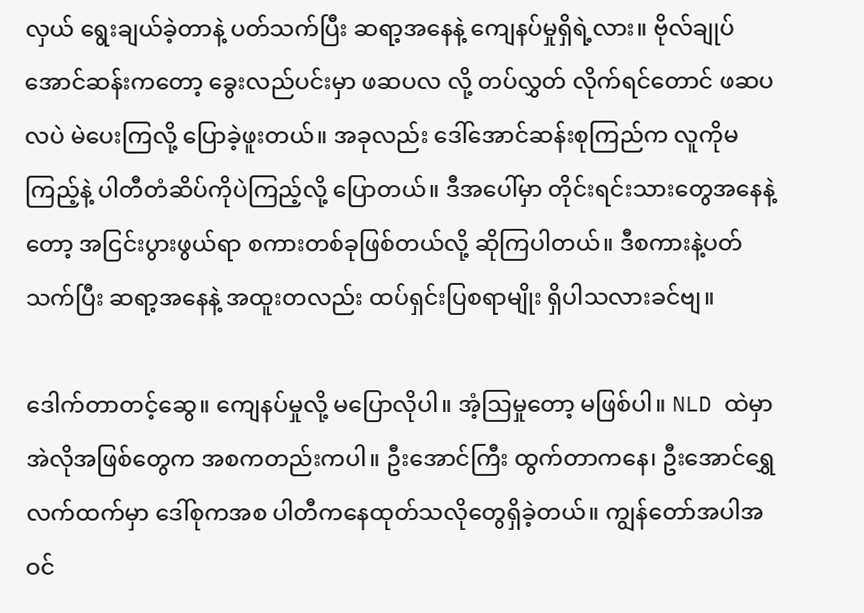လှယ် ရွေးချယ်ခဲ့တာနဲ့ ပတ်သက်ပြီး ဆရာ့အနေနဲ့ ကျေနပ်မှုရှိရဲ့လား။ ဗိုလ်ချုပ်အောင်ဆန်းကတော့ ခွေးလည်ပင်းမှာ ဖဆပလ လို့ တပ်လွှတ် လိုက်ရင်တောင် ဖဆပလပဲ မဲပေးကြလို့ ပြောခဲ့ဖူးတယ်။ အခုလည်း ဒေါ်အောင်ဆန်းစုကြည်က လူကိုမကြည့်နဲ့ ပါတီတံဆိပ်ကိုပဲကြည့်လို့ ပြောတယ်။ ဒီအပေါ်မှာ တိုင်းရင်းသားတွေအနေနဲ့တော့ အငြင်းပွားဖွယ်ရာ စကားတစ်ခုဖြစ်တယ်လို့ ဆိုကြပါတယ်။ ဒီစကားနဲ့ပတ်သက်ပြီး ဆရာ့အနေနဲ့ အထူးတလည်း ထပ်ရှင်းပြစရာမျိုး ရှိပါသလားခင်ဗျ။

ဒေါက်တာတင့်ဆွေ။ ကျေနပ်မှုလို့ မပြောလိုပါ။ အံ့သြမှုတော့ မဖြစ်ပါ။ NLD ထဲမှာ အဲလိုအဖြစ်တွေက အစကတည်းကပါ။ ဦးအောင်ကြီး ထွက်တာကနေ၊ ဦးအောင်ရွှေလက်ထက်မှာ ဒေါ်စုကအစ ပါတီကနေထုတ်သလိုတွေရှိခဲ့တယ်။ ကျွန်တော်အပါအဝင်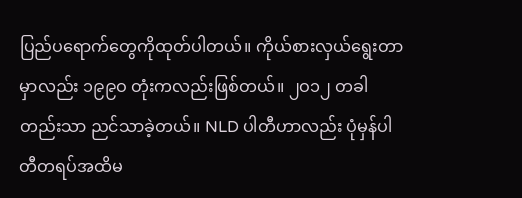ပြည်ပရောက်တွေကိုထုတ်ပါတယ်။ ကိုယ်စားလှယ်ရွေးတာမှာလည်း ၁၉၉ဝ တုံးကလည်းဖြစ်တယ်။ ၂ဝ၁၂ တခါတည်းသာ ညင်သာခဲ့တယ်။ NLD ပါတီဟာလည်း ပုံမှန်ပါတီတရပ်အထိမ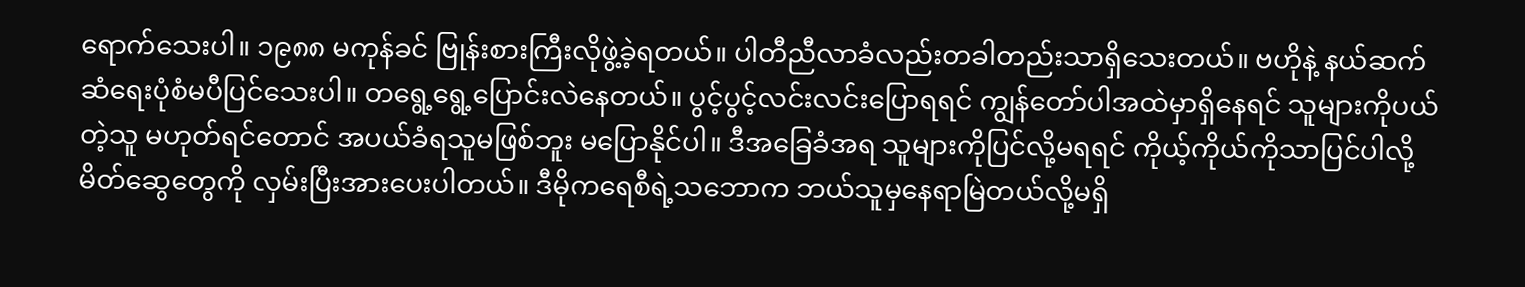ရောက်သေးပါ။ ၁၉၈၈ မကုန်ခင် ဗြုန်းစားကြီးလိုဖွဲ့ခဲ့ရတယ်။ ပါတီညီလာခံလည်းတခါတည်းသာရှိသေးတယ်။ ဗဟိုနဲ့ နယ်ဆက်ဆံရေးပုံစံမပီပြင်သေးပါ။ တရွေ့ရွေ့ပြောင်းလဲနေတယ်။ ပွင့်ပွင့်လင်းလင်းပြောရရင် ကျွန်တော်ပါအထဲမှာရှိနေရင် သူများကိုပယ်တဲ့သူ မဟုတ်ရင်တောင် အပယ်ခံရသူမဖြစ်ဘူး မပြောနိုင်ပါ။ ဒီအခြေခံအရ သူများကိုပြင်လို့မရရင် ကိုယ့်ကိုယ်ကိုသာပြင်ပါလို့ မိတ်ဆွေတွေကို လှမ်းပြီးအားပေးပါတယ်။ ဒီမိုကရေစီရဲ့သဘောက ဘယ်သူမှနေရာမြဲတယ်လို့မရှိ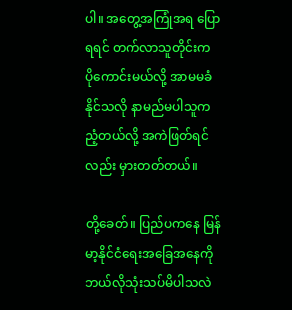ပါ။ အတွေ့အကြုံအရ ပြောရရင် တက်လာသူတိုင်းက ပိုကောင်းမယ်လို့ အာမမခံနိုင်သလို နာမည်မပါသူက ညံ့တယ်လို့ အကဲဖြတ်ရင်လည်း မှားတတ်တယ်။

တို့ခေတ်။ ပြည်ပကနေ မြန်မာ့နိုင်ငံရေးအခြေအနေကို ဘယ်လိုသုံးသပ်မိပါသလဲ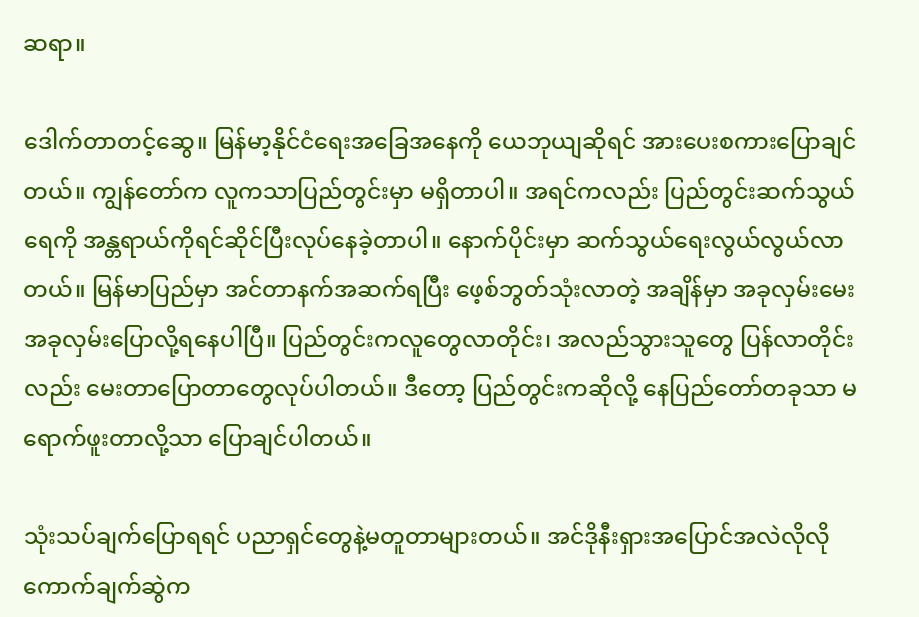ဆရာ။

ဒေါက်တာတင့်ဆွေ။ မြန်မာ့နိုင်ငံရေးအခြေအနေကို ယေဘုယျဆိုရင် အားပေးစကားပြောချင်တယ်။ ကျွန်တော်က လူကသာပြည်တွင်းမှာ မရှိတာပါ။ အရင်ကလည်း ပြည်တွင်းဆက်သွယ်ရေကို အန္တရာယ်ကိုရင်ဆိုင်ပြီးလုပ်နေခဲ့တာပါ။ နောက်ပိုင်းမှာ ဆက်သွယ်ရေးလွယ်လွယ်လာတယ်။ မြန်မာပြည်မှာ အင်တာနက်အဆက်ရပြီး ဖေ့စ်ဘွတ်သုံးလာတဲ့ အချိန်မှာ အခုလှမ်းမေး အခုလှမ်းပြောလို့ရနေပါပြီ။ ပြည်တွင်းကလူတွေလာတိုင်း၊ အလည်သွားသူတွေ ပြန်လာတိုင်းလည်း မေးတာပြောတာတွေလုပ်ပါတယ်။ ဒီတော့ ပြည်တွင်းကဆိုလို့ နေပြည်တော်တခုသာ မရောက်ဖူးတာလို့သာ ပြောချင်ပါတယ်။

သုံးသပ်ချက်ပြောရရင် ပညာရှင်တွေနဲ့မတူတာများတယ်။ အင်ဒိုနီးရှားအပြောင်အလဲလိုလို ကောက်ချက်ဆွဲက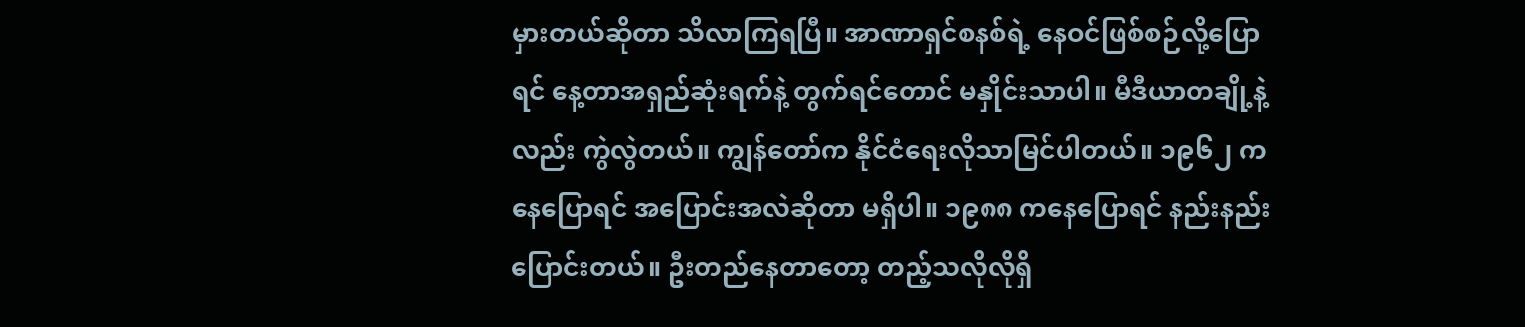မှားတယ်ဆိုတာ သိလာကြရပြီ။ အာဏာရှင်စနစ်ရဲ့ နေဝင်ဖြစ်စဉ်လို့ပြောရင် နေ့တာအရှည်ဆုံးရက်နဲ့ တွက်ရင်တောင် မနှိုင်းသာပါ။ မီဒီယာတချို့နဲ့လည်း ကွဲလွဲတယ်။ ကျွန်တော်က နိုင်ငံရေးလိုသာမြင်ပါတယ်။ ၁၉၆၂ ကနေပြောရင် အပြောင်းအလဲဆိုတာ မရှိပါ။ ၁၉၈၈ ကနေပြောရင် နည်းနည်းပြောင်းတယ်။ ဦးတည်နေတာတော့ တည့်သလိုလိုရှိ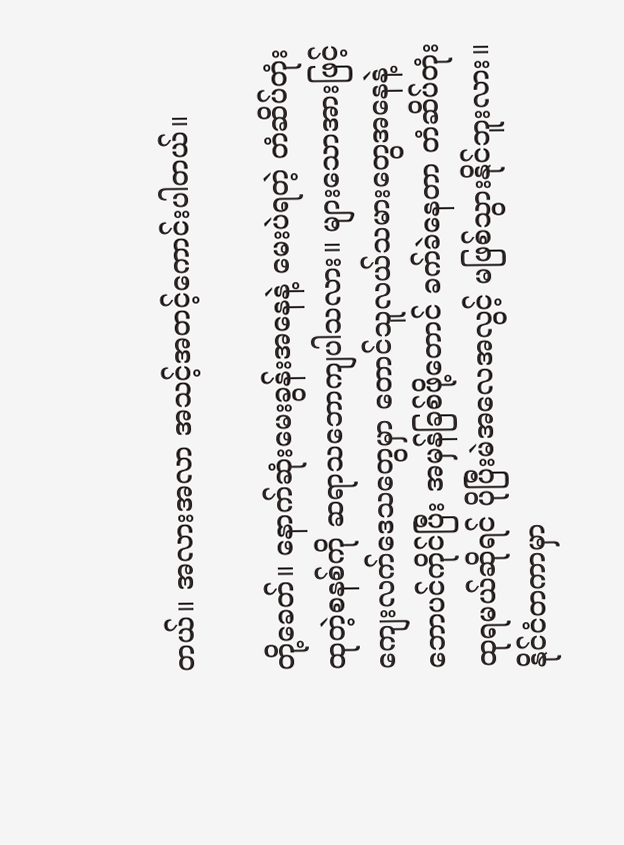တယ်။ အလားအလာ အသင့်အတင့်ကောင်းပါတယ်။

တို့ခေတ်။ နောက်ဆုံးမေးခွန်းအနေနဲ့ မေးပဲရတဲ့ တံဆိပ်တုံးထုတဲ့စနစ်ကို ဆရာသဘောကျပါသလား။ များသောအားဖြင့် ကျေးလက်ဒေသတွေမှာ တောင်သူလယ်သမားတွေအနေနဲ့ ဘောပင်ကိုင်ပြီး အမှန်ခြစ်ဖို့တောင် ခက်ခဲနေတာ တံဆိပ်တုံးထုရမယ်ဆိုရင် ပိုပြီးမဲအလေအလွင့် မဖြစ်သွားနိုင်ဘူးလား။ နိုင်ငံတကာမှာ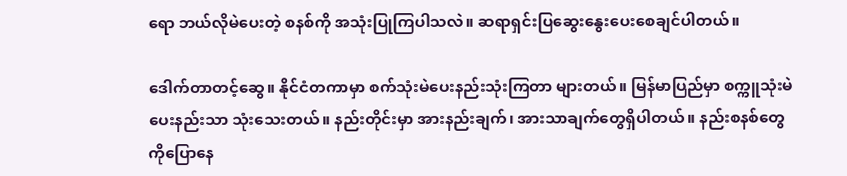ရော ဘယ်လိုမဲပေးတဲ့ စနစ်ကို အသုံးပြုကြပါသလဲ။ ဆရာရှင်းပြဆွေးနွေးပေးစေချင်ပါတယ်။

ဒေါက်တာတင့်ဆွေ။ နိုင်ငံတကာမှာ စက်သုံးမဲပေးနည်းသုံးကြတာ များတယ်။ မြန်မာပြည်မှာ စက္ကူသုံးမဲပေးနည်းသာ သုံးသေးတယ်။ နည်းတိုင်းမှာ အားနည်းချက်၊ အားသာချက်တွေရှိပါတယ်။ နည်းစနစ်တွေကိုပြောနေ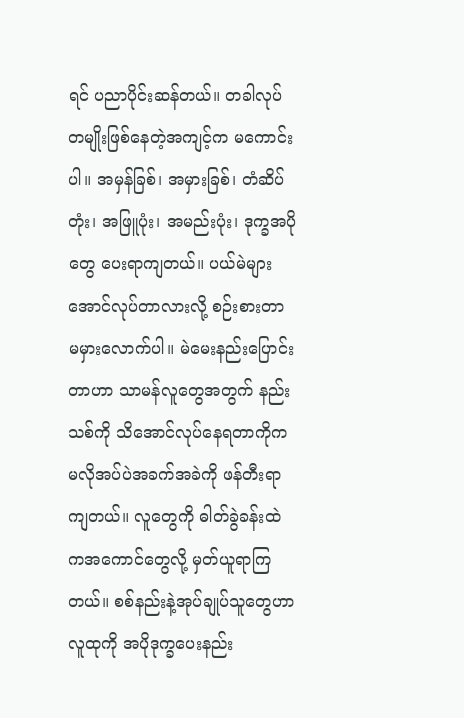ရင် ပညာပိုင်းဆန်တယ်။ တခါလုပ်တမျိုးဖြစ်နေတဲ့အကျင့်က မကောင်းပါ။ အမှန်ခြစ်၊ အမှားခြစ်၊ တံဆိပ်တုံး၊ အဖြူပုံး၊ အမည်းပုံး၊ ဒုက္ခအပိုတွေ ပေးရာကျတယ်။ ပယ်မဲများအောင်လုပ်တာလားလို့ စဉ်းစားတာ  မမှားလောက်ပါ။ မဲမေးနည်းပြောင်းတာဟာ သာမန်လူတွေအတွက် နည်းသစ်ကို သိအောင်လုပ်နေရတာကိုက မလိုအပ်ပဲအခက်အခဲကို ဖန်တီးရာကျတယ်။ လူတွေကို ဓါတ်ခွဲခန်းထဲကအကောင်တွေလို့ မှတ်ယူရာကြတယ်။ စစ်နည်းနဲ့အုပ်ချုပ်သူတွေဟာ လူထုကို အပိုဒုက္ခပေးနည်း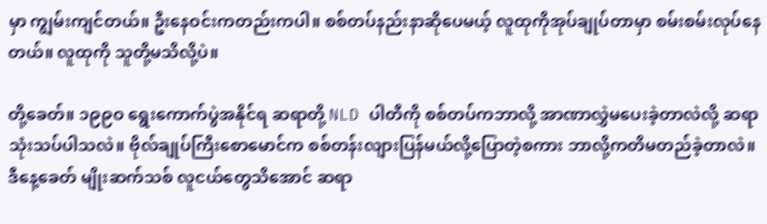မှာ ကျွမ်းကျင်တယ်။ ဦးနေဝင်းကတည်းကပါ။ စစ်တပ်နည်းနာဆိုပေမယ့် လူထုကိုအုပ်ချုပ်တာမှာ စမ်းစမ်းလုပ်နေတယ်။ လူထုကို သူတို့မသိလို့ပဲ။

တို့ခေတ်။ ၁၉၉ဝ ရွေးကောက်ပွဲအနိုင်ရ ဆရာတို့ NLD ပါတီကို စစ်တပ်ကဘာလို့ အာဏာလွှဲမပေးခဲ့တာလဲလို့ ဆရာသုံးသပ်ပါသလဲ။ ဗိုလ်ချုပ်ကြီးစောမောင်က စစ်တန်းလျားပြန်မယ်လို့ပြောတဲ့စကား ဘာလို့ကတိမတည်ခဲ့တာလဲ။ ဒီနေ့ခေတ် မျိုးဆက်သစ် လူငယ်တွေသိအောင် ဆရာ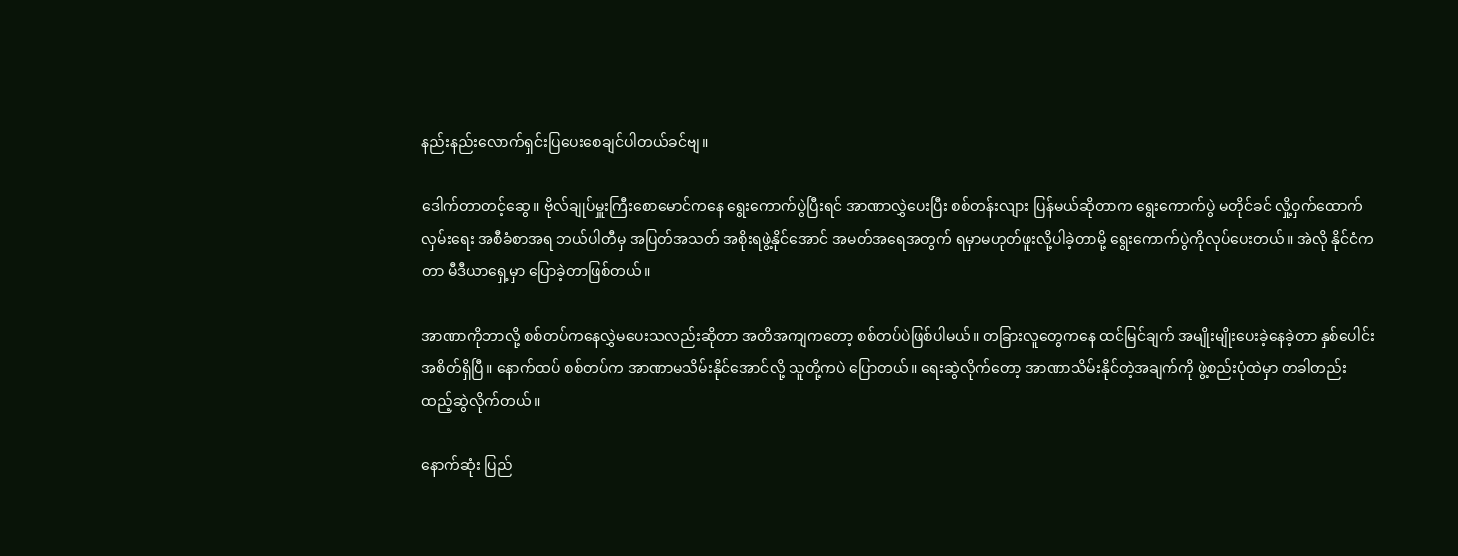နည်းနည်းလောက်ရှင်းပြပေးစေချင်ပါတယ်ခင်ဗျ။

ဒေါက်တာတင့်ဆွေ။ ဗိုလ်ချုပ်မှူးကြီးစောမောင်ကနေ ရွေးကောက်ပွဲပြီးရင် အာဏာလွှဲပေးပြီး စစ်တန်းလျား ပြန်မယ်ဆိုတာက ရွေးကောက်ပွဲ မတိုင်ခင် လှို့ဝှက်ထောက်လှမ်းရေး အစီခံစာအရ ဘယ်ပါတီမှ အပြတ်အသတ် အစိုးရဖွဲ့နိုင်အောင် အမတ်အရေအတွက် ရမှာမဟုတ်ဖူးလို့ပါခဲ့တာမို့ ရွေးကောက်ပွဲကိုလုပ်ပေးတယ်။ အဲလို နိုင်ငံကတာ မီဒီယာရှေ့မှာ ပြောခဲ့တာဖြစ်တယ်။

အာဏာကိုဘာလို့ စစ်တပ်ကနေလွှဲမပေးသလည်းဆိုတာ အတိအကျကတော့ စစ်တပ်ပဲဖြစ်ပါမယ်။ တခြားလူတွေကနေ ထင်မြင်ချက် အမျိုးမျိုးပေးခဲ့နေခဲ့တာ နှစ်ပေါင်းအစိတ်ရှိပြီ။ နောက်ထပ် စစ်တပ်က အာဏာမသိမ်းနိုင်အောင်လို့ သူတို့ကပဲ ပြောတယ်။ ရေးဆွဲလိုက်တော့ အာဏာသိမ်းနိုင်တဲ့အချက်ကို ဖွဲ့စည်းပုံထဲမှာ တခါတည်းထည့်ဆွဲလိုက်တယ်။

နောက်ဆုံး ပြည်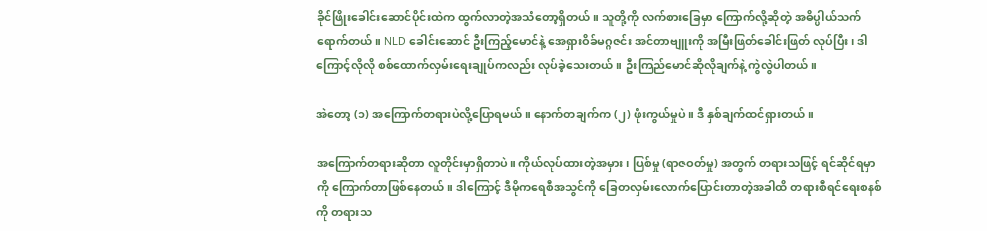ခိုင်ဖြိုးခေါင်းဆောင်ပိုင်းထဲက ထွက်လာတဲ့အသံတော့ရှိတယ်။ သူတို့ကို လက်စားခြေမှာ ကြောက်လို့ဆိုတဲ့ အဓိပ္ပါယ်သက်ရောက်တယ်။ NLD ခေါင်းဆောင် ဦးကြည့်မောင်နဲ့ အေရှားဝိခ်မဂ္ဂဇင်း အင်တာဗျူးကို အမြီးဖြတ်ခေါင်းဖြတ် လုပ်ပြီး၊ ဒါကြောင့်လိုလို စစ်ထောက်လှမ်းရေးချုပ်ကလည်း လုပ်ခဲ့သေးတယ်။ ဦးကြည်မောင်ဆိုလိုချက်နဲ့ ကွဲလွဲပါတယ်။

အဲတော့ (၁) အကြောက်တရားပဲလို့ပြောရမယ်။ နောက်တချက်က (၂) ဖုံးကွယ်မှုပဲ။ ဒီ နှစ်ချက်ထင်ရှားတယ်။

အကြောက်တရားဆိုတာ လူတိုင်းမှာရှိတာပဲ။ ကိုယ်လုပ်ထားတဲ့အမှား၊ ပြစ်မှု (ရာဇဝတ်မှု) အတွက် တရားသဖြင့် ရင်ဆိုင်ရမှာကို ကြောက်တာဖြစ်နေတယ်။ ဒါကြောင့် ဒီမိုကရေစီအသွင်ကို ခြေတလှမ်းလောက်ပြောင်းတာတဲ့အခါထိ တရားစီရင်ရေးစနစ်ကို တရားသ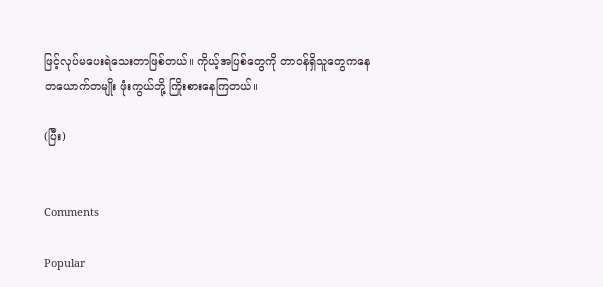ဖြင့်လုပ်မပေးရဲသေးတာဖြစ်တယ်။ ကိုယ့်အပြစ်တွေကို တာဝန်ရှိသူတွေကနေ တယောက်တမျိုး ဖုံးကွယ်ဘို့ ကြိုးစားနေကြတယ်။

(ပြီး)


Comments

Popular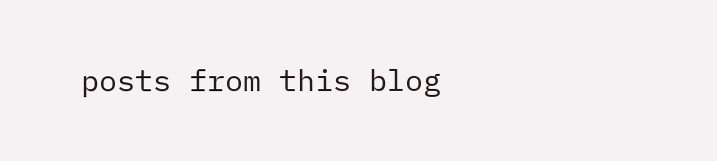posts from this blog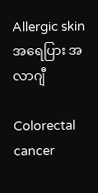Allergic skin အရေပြား အလာဂျီ

Colorectal cancer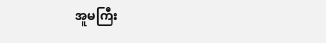အူမကြီး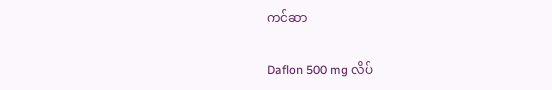ကင်ဆာ

Daflon 500 mg လိပ်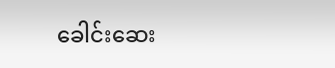ခေါင်းဆေး